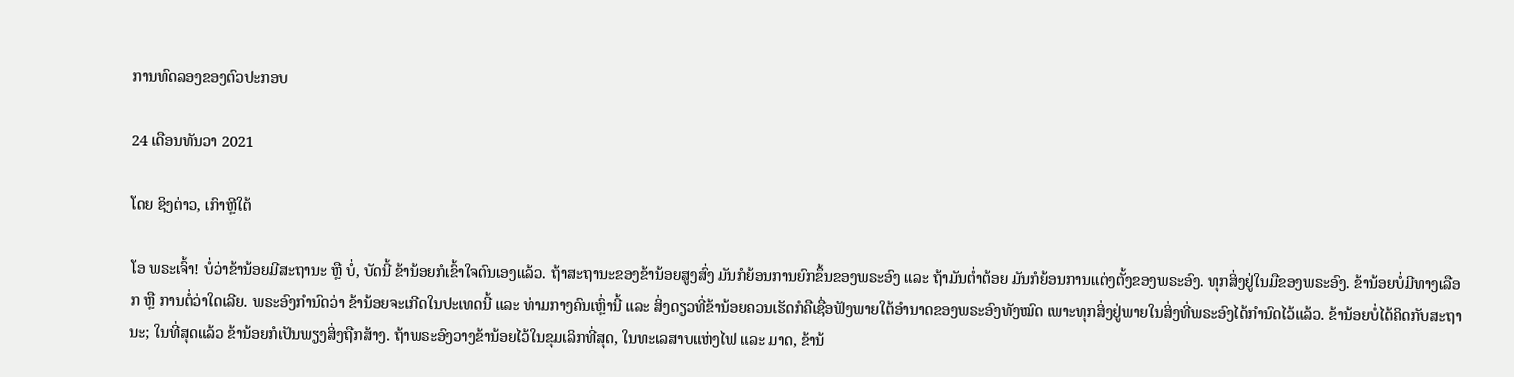ການທົດລອງຂອງຕົວປະກອບ

24 ເດືອນທັນວາ 2021

ໂດຍ ຊິງຕ່າວ, ເກົາຫຼີໃຕ້

ໂອ ພຣະເຈົ້າ! ບໍ່ວ່າຂ້ານ້ອຍມີສະຖານະ ຫຼື ບໍ່, ບັດນີ້ ຂ້ານ້ອຍກໍເຂົ້າໃຈຕົນເອງແລ້ວ. ຖ້າສະຖານະຂອງຂ້ານ້ອຍສູງສົ່ງ ມັນກໍຍ້ອນການຍົກຂຶ້ນຂອງພຣະອົງ ແລະ ຖ້າມັນຕໍ່າຕ້ອຍ ມັນກໍຍ້ອນການແຕ່ງຕັ້ງຂອງພຣະອົງ. ທຸກສິ່ງຢູ່ໃນມືຂອງພຣະອົງ. ຂ້ານ້ອຍບໍ່ມີທາງເລືອກ ຫຼື ການຕໍ່ວ່າໃດເລີຍ. ພຣະອົງກຳນົດວ່າ ຂ້ານ້ອຍຈະເກີດໃນປະເທດນີ້ ແລະ ທ່າມກາງຄົນເຫຼົ່ານີ້ ແລະ ສິ່ງດຽວທີ່ຂ້ານ້ອຍຄວນເຮັດກໍຄືເຊື່ອຟັງພາຍໃຕ້ອຳນາດຂອງພຣະອົງທັງໝົດ ເພາະທຸກສິ່ງຢູ່ພາຍໃນສິ່ງທີ່ພຣະອົງໄດ້ກຳນົດໄວ້ແລ້ວ. ຂ້ານ້ອຍບໍ່ໄດ້ຄິດກັບສະຖານະ; ໃນທີ່ສຸດແລ້ວ ຂ້ານ້ອຍກໍເປັນພຽງສິ່ງຖືກສ້າງ. ຖ້າພຣະອົງວາງຂ້ານ້ອຍໄວ້ໃນຂຸມເລິກທີ່ສຸດ, ໃນທະເລສາບແຫ່ງໄຟ ແລະ ມາດ, ຂ້ານ້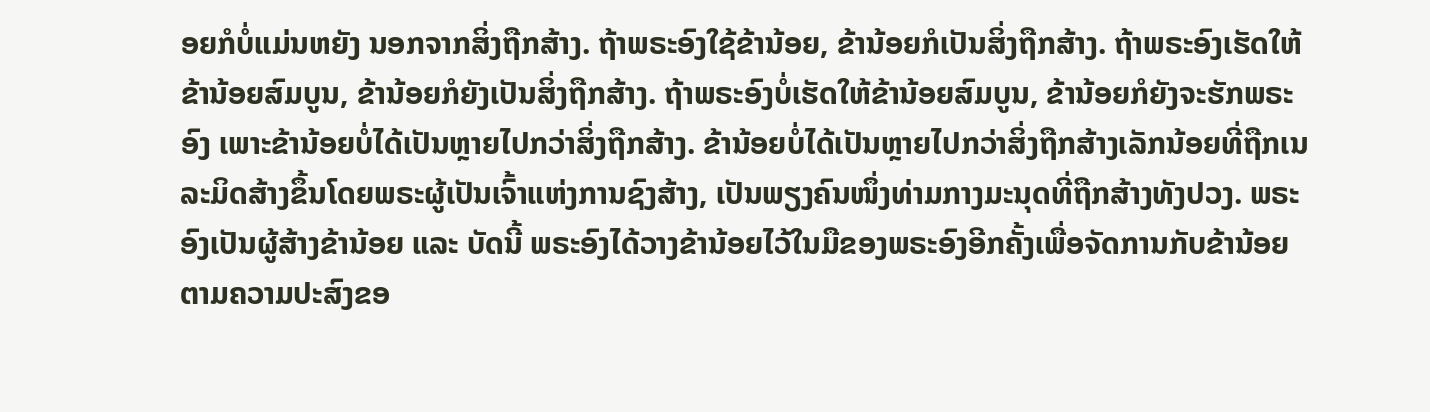ອຍກໍບໍ່ແມ່ນຫຍັງ ນອກຈາກສິ່ງຖືກສ້າງ. ຖ້າພຣະອົງໃຊ້ຂ້ານ້ອຍ, ຂ້ານ້ອຍກໍເປັນສິ່ງຖືກສ້າງ. ຖ້າພຣະອົງເຮັດໃຫ້ຂ້ານ້ອຍສົມບູນ, ຂ້ານ້ອຍກໍຍັງເປັນສິ່ງຖືກສ້າງ. ຖ້າພຣະອົງບໍ່ເຮັດໃຫ້ຂ້ານ້ອຍສົມບູນ, ຂ້ານ້ອຍກໍຍັງຈະຮັກພຣະອົງ ເພາະຂ້ານ້ອຍບໍ່ໄດ້ເປັນຫຼາຍໄປກວ່າສິ່ງຖືກສ້າງ. ຂ້ານ້ອຍບໍ່ໄດ້ເປັນຫຼາຍໄປກວ່າສິ່ງຖືກສ້າງເລັກນ້ອຍທີ່ຖືກເນລະມິດສ້າງຂຶ້ນໂດຍພຣະຜູ້ເປັນເຈົ້າແຫ່ງການຊົງສ້າງ, ເປັນພຽງຄົນໜຶ່ງທ່າມກາງມະນຸດທີ່ຖືກສ້າງທັງປວງ. ພຣະອົງເປັນຜູ້ສ້າງຂ້ານ້ອຍ ແລະ ບັດນີ້ ພຣະອົງໄດ້ວາງຂ້ານ້ອຍໄວ້ໃນມືຂອງພຣະອົງອີກຄັ້ງເພື່ອຈັດການກັບຂ້ານ້ອຍຕາມຄວາມປະສົງຂອ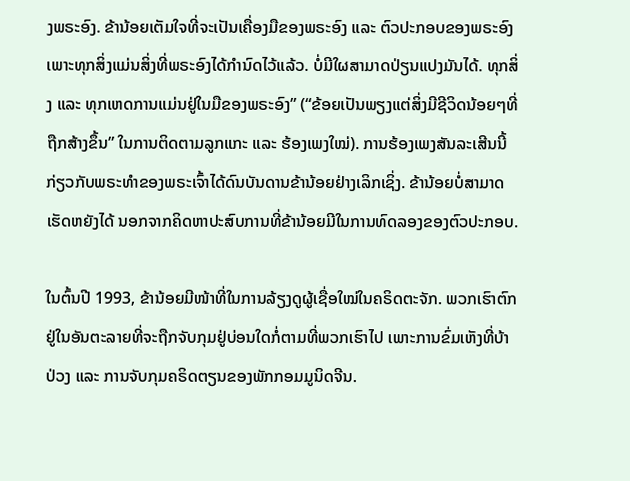ງພຣະອົງ. ຂ້ານ້ອຍເຕັມໃຈທີ່ຈະເປັນເຄື່ອງມືຂອງພຣະອົງ ແລະ ຕົວປະກອບຂອງພຣະອົງ ເພາະທຸກສິ່ງແມ່ນສິ່ງທີ່ພຣະອົງໄດ້ກຳນົດໄວ້ແລ້ວ. ບໍ່ມີໃຜສາມາດປ່ຽນແປງມັນໄດ້. ທຸກສິ່ງ ແລະ ທຸກເຫດການແມ່ນຢູ່ໃນມືຂອງພຣະອົງ” (“ຂ້ອຍເປັນພຽງແຕ່ສິ່ງມີຊີວິດນ້ອຍໆທີ່ຖືກສ້າງຂຶ້ນ” ໃນການຕິດຕາມລູກແກະ ແລະ ຮ້ອງເພງໃໝ່). ການຮ້ອງເພງສັນລະເສີນນີ້ກ່ຽວກັບພຣະທຳຂອງພຣະເຈົ້າໄດ້ດົນບັນດານຂ້ານ້ອຍຢ່າງເລິກເຊິ່ງ. ຂ້ານ້ອຍບໍ່ສາມາດເຮັດຫຍັງໄດ້ ນອກຈາກຄິດຫາປະສົບການທີ່ຂ້ານ້ອຍມີໃນການທົດລອງຂອງຕົວປະກອບ.

ໃນຕົ້ນປີ 1993, ຂ້ານ້ອຍມີໜ້າທີ່ໃນການລ້ຽງດູຜູ້ເຊື່ອໃໝ່ໃນຄຣິດຕະຈັກ. ພວກເຮົາຕົກຢູ່ໃນອັນຕະລາຍທີ່ຈະຖືກຈັບກຸມຢູ່ບ່ອນໃດກໍ່ຕາມທີ່ພວກເຮົາໄປ ເພາະການຂົ່ມເຫັງທີ່ບ້າປ່ວງ ແລະ ການຈັບກຸມຄຣິດຕຽນຂອງພັກກອມມູນິດຈີນ.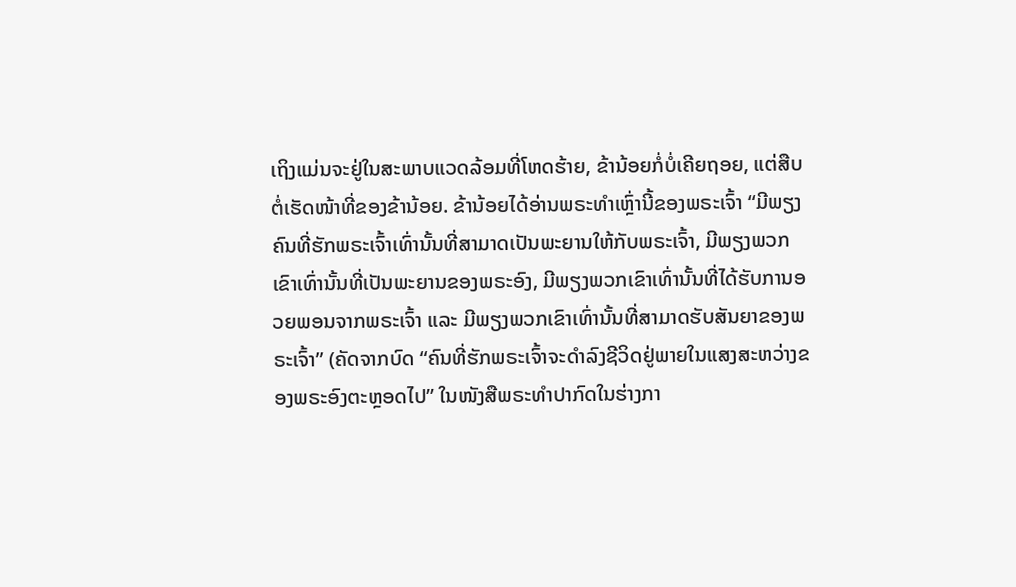ເຖິງແມ່ນຈະຢູ່ໃນສະພາບແວດລ້ອມທີ່ໂຫດຮ້າຍ, ຂ້ານ້ອຍກໍ່ບໍ່ເຄີຍຖອຍ, ແຕ່ສືບຕໍ່ເຮັດໜ້າທີ່ຂອງຂ້ານ້ອຍ. ຂ້ານ້ອຍໄດ້ອ່ານພຣະທຳເຫຼົ່ານີ້ຂອງພຣະເຈົ້າ “ມີພຽງຄົນທີ່ຮັກພຣະເຈົ້າເທົ່ານັ້ນທີ່ສາມາດເປັນພະຍານໃຫ້ກັບພຣະເຈົ້າ, ມີພຽງພວກເຂົາເທົ່ານັ້ນທີ່ເປັນພະຍານຂອງພຣະອົງ, ມີພຽງພວກເຂົາເທົ່ານັ້ນທີ່ໄດ້ຮັບການອວຍພອນຈາກພຣະເຈົ້າ ແລະ ມີພຽງພວກເຂົາເທົ່ານັ້ນທີ່ສາມາດຮັບສັນຍາຂອງພຣະເຈົ້າ” (ຄັດຈາກບົດ “ຄົນທີ່ຮັກພຣະເຈົ້າຈະດຳລົງຊີວິດຢູ່ພາຍໃນແສງສະຫວ່າງຂອງພຣະອົງຕະຫຼອດໄປ” ໃນໜັງສືພຣະທໍາປາກົດໃນຮ່າງກາ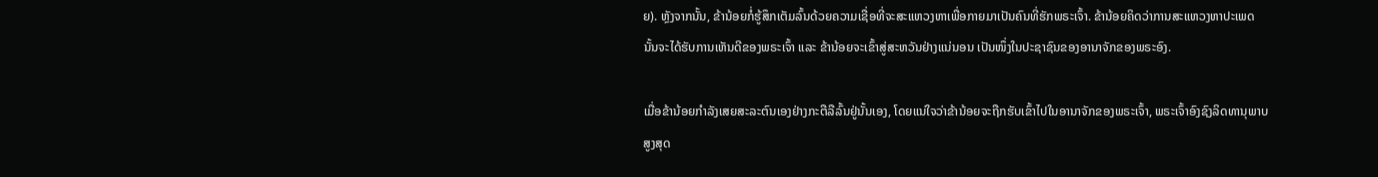ຍ). ຫຼັງຈາກນັ້ນ, ຂ້ານ້ອຍກໍ່ຮູ້ສຶກເຕັມລົ້ນດ້ວຍຄວາມເຊື່ອທີ່ຈະສະແຫວງຫາເພື່ອກາຍມາເປັນຄົນທີ່ຮັກພຣະເຈົ້າ. ຂ້ານ້ອຍຄິດວ່າການສະແຫວງຫາປະເພດນັ້ນຈະໄດ້ຮັບການເຫັນດີຂອງພຣະເຈົ້າ ແລະ ຂ້ານ້ອຍຈະເຂົ້າສູ່ສະຫວັນຢ່າງແນ່ນອນ ເປັນໜຶ່ງໃນປະຊາຊົນຂອງອານາຈັກຂອງພຣະອົງ.

ເມື່ອຂ້ານ້ອຍກຳລັງເສຍສະລະຕົນເອງຢ່າງກະຕືລືລົ້ນຢູ່ນັ້ນເອງ, ໂດຍແນ່ໃຈວ່າຂ້ານ້ອຍຈະຖືກຮັບເຂົ້າໄປໃນອານາຈັກຂອງພຣະເຈົ້າ, ພຣະເຈົ້າອົງຊົງລິດທານຸພາບສູງສຸດ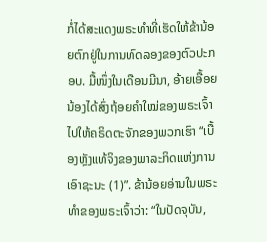ກໍ່ໄດ້ສະແດງພຣະທຳທີ່ເຮັດໃຫ້ຂ້ານ້ອຍຕົກຢູ່ໃນການທົດລອງຂອງຕົວປະກອບ. ມື້ໜຶ່ງໃນເດືອນມີນາ, ອ້າຍເອື້ອຍນ້ອງໄດ້ສົ່ງຖ້ອຍຄຳໃໝ່ຂອງພຣະເຈົ້າໄປໃຫ້ຄຣິດຕະຈັກຂອງພວກເຮົາ “ເບື້ອງຫຼັງແທ້ຈິງຂອງພາລະກິດແຫ່ງການເອົາຊະນະ (1)”. ຂ້ານ້ອຍອ່ານໃນພຣະທຳຂອງພຣະເຈົ້າວ່າ: “ໃນປັດຈຸບັນ,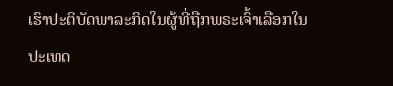ເຮົາປະຕິບັດພາລະກິດໃນຜູ້ທີ່ຖືກພຣະເຈົ້າເລືອກໃນປະເທດ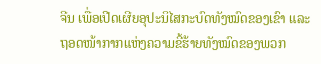ຈີນ ເພື່ອເປີດເຜີຍອຸປະນິໄສກະບົດທັງໝົດຂອງເຂົາ ແລະ ຖອດໜ້າກາກແຫ່ງຄວາມຂີ້ຮ້າຍທັງໝົດຂອງພວກ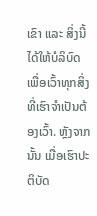ເຂົາ ແລະ ສິ່ງນີ້ໄດ້ໃຫ້ບໍລິບົດເພື່ອເວົ້າທຸກສິ່ງທີ່ເຮົາຈຳເປັນຕ້ອງເວົ້າ. ຫຼັງຈາກນັ້ນ ເມື່ອເຮົາປະຕິບັດ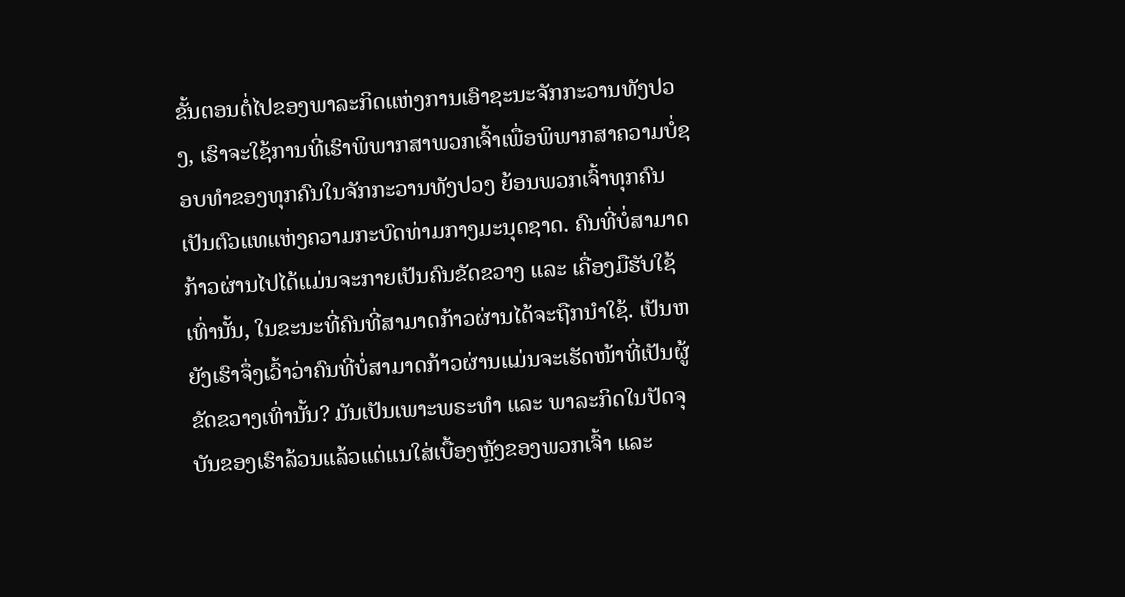ຂັ້ນຕອນຕໍ່ໄປຂອງພາລະກິດແຫ່ງການເອົາຊະນະຈັກກະວານທັງປວງ, ເຮົາຈະໃຊ້ການທີ່ເຮົາພິພາກສາພວກເຈົ້າເພື່ອພິພາກສາຄວາມບໍ່ຊອບທຳຂອງທຸກຄົນໃນຈັກກະວານທັງປວງ ຍ້ອນພວກເຈົ້າທຸກຄົນເປັນຕົວແທແຫ່ງຄວາມກະບົດທ່າມກາງມະນຸດຊາດ. ຄົນທີ່ບໍ່ສາມາດກ້າວຜ່ານໄປໄດ້ແມ່ນຈະກາຍເປັນຄົນຂັດຂວາງ ແລະ ເຄື່ອງມືຮັບໃຊ້ເທົ່ານັ້ນ, ໃນຂະນະທີ່ຄົນທີ່ສາມາດກ້າວຜ່ານໄດ້ຈະຖືກນໍາໃຊ້. ເປັນຫຍັງເຮົາຈຶ່ງເວົ້າວ່າຄົນທີ່ບໍ່ສາມາດກ້າວຜ່ານແມ່ນຈະເຮັດໜ້າທີ່ເປັນຜູ້ຂັດຂວາງເທົ່ານັ້ນ? ມັນເປັນເພາະພຣະທຳ ແລະ ພາລະກິດໃນປັດຈຸບັນຂອງເຮົາລ້ວນແລ້ວແຕ່ແນໃສ່ເບື້ອງຫຼັງຂອງພວກເຈົ້າ ແລະ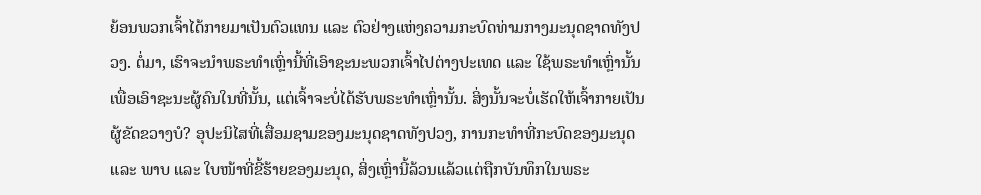ຍ້ອນພວກເຈົ້າໄດ້ກາຍມາເປັນຕົວແທນ ແລະ ຕົວຢ່າງແຫ່ງຄວາມກະບົດທ່າມກາງມະນຸດຊາດທັງປວງ. ຕໍ່ມາ, ເຮົາຈະນໍາພຣະທຳເຫຼົ່ານີ້ທີ່ເອົາຊະນະພວກເຈົ້າໄປຕ່າງປະເທດ ແລະ ໃຊ້ພຣະທຳເຫຼົ່ານັ້ນເພື່ອເອົາຊະນະຜູ້ຄົນໃນທີ່ນັ້ນ, ແຕ່ເຈົ້າຈະບໍ່ໄດ້ຮັບພຣະທຳເຫຼົ່ານັ້ນ. ສິ່ງນັ້ນຈະບໍ່ເຮັດໃຫ້ເຈົ້າກາຍເປັນຜູ້ຂັດຂວາງບໍ? ອຸປະນິໄສທີ່ເສື່ອມຊາມຂອງມະນຸດຊາດທັງປວງ, ການກະທຳທີ່ກະບົດຂອງມະນຸດ ແລະ ພາບ ແລະ ໃບໜ້າທີ່ຂີ້ຮ້າຍຂອງມະນຸດ, ສິ່ງເຫຼົ່ານີ້ລ້ວນແລ້ວແຕ່ຖືກບັນທຶກໃນພຣະ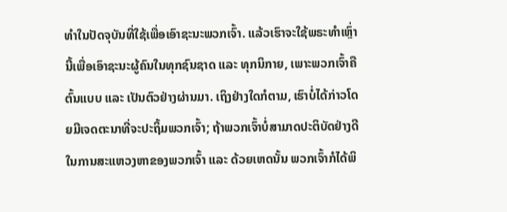ທຳໃນປັດຈຸບັນທີ່ໃຊ້ເພື່ອເອົາຊະນະພວກເຈົ້າ. ແລ້ວເຮົາຈະໃຊ້ພຣະທຳເຫຼົ່ານີ້ເພື່ອເອົາຊະນະຜູ້ຄົນໃນທຸກຊົນຊາດ ແລະ ທຸກນິກາຍ, ເພາະພວກເຈົ້າຄືຕົ້ນແບບ ແລະ ເປັນຕົວຢ່າງຜ່ານມາ. ເຖິງຢ່າງໃດກໍຕາມ, ເຮົາບໍ່ໄດ້ກ່າວໂດຍມີເຈດຕະນາທີ່ຈະປະຖິ້ມພວກເຈົ້າ; ຖ້າພວກເຈົ້າບໍ່ສາມາດປະຕິບັດຢ່າງດີໃນການສະແຫວງຫາຂອງພວກເຈົ້າ ແລະ ດ້ວຍເຫດນັ້ນ ພວກເຈົ້າກໍໄດ້ພິ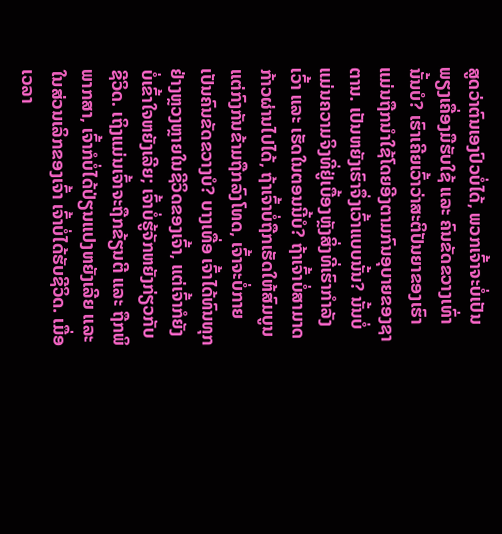ສູດວ່າຕົນເອງປົວບໍ່ໄດ້, ພວກເຈົ້າຈະບໍ່ເປັນພຽງເຄື່ອງມືຮັບໃຊ້ ແລະ ຄົນຂັດຂວາງເທົ່ານັ້ນບໍ? ເຮົາເຄີຍເວົ້າວ່າສະຕິປັນຍາຂອງເຮົາແມ່ນຖືກນໍາໃຊ້ໂດຍອີງຕາມກົນອຸບາຍຂອງຊາຕານ. ເປັນຫຍັງເຮົາຈຶ່ງເວົ້າແບບນັ້ນ? ນັ້ນບໍ່ແມ່ນຄວາມຈິງທີ່ຢູ່ເບື້ອງຫຼັງສິ່ງທີ່ເຮົາກຳລັງເວົ້າ ແລະ ເຮັດໃນຕອນນີ້ບໍ? ຖ້າເຈົ້າບໍ່ສາມາດກ້າວຜ່ານໄປໄດ້, ຖ້າເຈົ້າບໍ່ຖືກເຮັດໃຫ້ສົມບູນ ແຕ່ກົງກັນຂ້າມຖືກລົງໂທດ, ເຈົ້າຈະບໍ່ກາຍເປັນຄົນຂັດຂວາງບໍ? ບາງເທື່ອ ເຈົ້າໄດ້ທົນທຸກຢ່າງຫຼວງຫຼາຍໃນຊີວິດຂອງເຈົ້າ, ແຕ່ເຈົ້າກໍຍັງບໍ່ເຂົ້າໃຈຫຍັງເລີຍ; ເຈົ້າບໍ່ຮູ້ຈັກຫຍັງກ່ຽວກັບຊີວິດ. ເຖິງແມ່ນເຈົ້າຈະຖືກຂ້ຽນຕີ ແລະ ຖືກພິພາກສາ, ເຈົ້າກໍບໍ່ໄດ້ປ່ຽນແປງຫຍັງເລີຍ ແລະ ໃນສ່ວນເລິກຂອງເຈົ້າ ເຈົ້າບໍ່ໄດ້ຮັບຊີວິດ. ເມື່ອເວລາ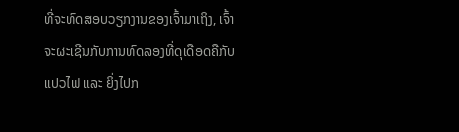ທີ່ຈະທົດສອບວຽກງານຂອງເຈົ້າມາເຖິງ, ເຈົ້າຈະຜະເຊີນກັບການທົດລອງທີ່ດຸເດືອດຄືກັບແປວໄຟ ແລະ ຍິ່ງໄປກ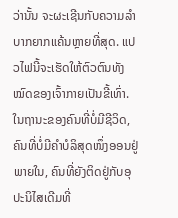ວ່ານັ້ນ ຈະຜະເຊີນກັບຄວາມລຳບາກຍາກແຄ້ນຫຼາຍທີ່ສຸດ. ແປວໄຟນີ້ຈະເຮັດໃຫ້ຕົວຕົນທັງໝົດຂອງເຈົ້າກາຍເປັນຂີ້ເທົ່າ. ໃນຖານະຂອງຄົນທີ່ບໍ່ມີຊີວິດ, ຄົນທີ່ບໍ່ມີຄຳບໍລິສຸດໜຶ່ງອອນຢູ່ພາຍໃນ, ຄົນທີ່ຍັງຕິດຢູ່ກັບອຸປະນິໄສເດີມທີ່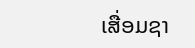ເສື່ອມຊາ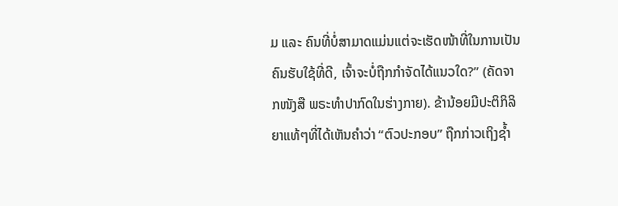ມ ແລະ ຄົນທີ່ບໍ່ສາມາດແມ່ນແຕ່ຈະເຮັດໜ້າທີ່ໃນການເປັນຄົນຮັບໃຊ້ທີ່ດີ, ເຈົ້າຈະບໍ່ຖືກກຳຈັດໄດ້ແນວໃດ?” (ຄັດຈາກໜັງສື ພຣະທໍາປາກົດໃນຮ່າງກາຍ). ຂ້ານ້ອຍມີປະຕິກິລິຍາແທ້ໆທີ່ໄດ້ເຫັນຄຳວ່າ “ຕົວປະກອບ” ຖືກກ່າວເຖິງຊໍ້າ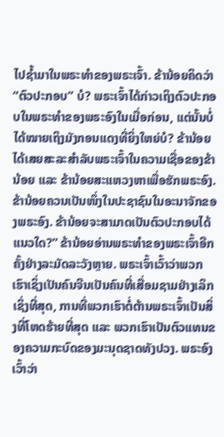ໄປຊໍ້າມາໃນພຣະທຳຂອງພຣະເຈົ້າ. ຂ້ານ້ອຍຄິດວ່າ “ຕົວປະກອບ” ບໍ? ພຣະເຈົ້າໄດ້ກ່າວເຖິງຕົວປະກອບໃນພຣະທຳຂອງພຣະອົງໃນເມື່ອກ່ອນ, ແຕ່ນັ້ນບໍ່ໄດ້ໝາຍເຖິງມັງກອນແດງທີ່ຍິ່ງໃຫຍ່ບໍ? ຂ້ານ້ອຍໄດ້ເສຍສະລະສຳລັບພຣະເຈົ້າໃນຄວາມເຊື່ອຂອງຂ້ານ້ອຍ ແລະ ຂ້ານ້ອຍສະແຫວງຫາເພື່ອຮັກພຣະອົງ. ຂ້ານ້ອຍຄວນເປັນໜຶ່ງໃນປະຊາຊົນໃນອະນາຈັກຂອງພຣະອົງ. ຂ້ານ້ອຍຈະສາມາດເປັນຕົວປະກອບໄດ້ແນວໃດ?” ຂ້ານ້ອຍອ່ານພຣະທຳຂອງພຣະເຈົ້າອີກຄັ້ງຢ່າງລະມັດລະວັງຫຼາຍ. ພຣະເຈົ້າເວົ້າວ່າພວກເຮົາເຊິ່ງເປັນຄົນຈີນເປັນຄົນທີ່ເສື່ອມຊາມຢ່າງເລິກເຊິ່ງທີ່ສຸດ, ການທີ່ພວກເຮົາຕໍ່ຕ້ານພຣະເຈົ້າເປັນສິ່ງທີ່ໂຫດຮ້າຍທີ່ສຸດ ແລະ ພວກເຮົາເປັນຕົວແທນຂອງຄວາມກະບົດຂອງມະນຸດຊາດທັງປວງ. ພຣະອົງເວົ້າວ່າ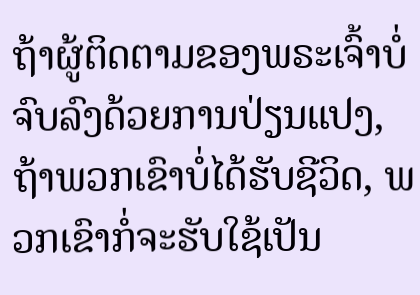ຖ້າຜູ້ຕິດຕາມຂອງພຣະເຈົ້າບໍ່ຈົບລົງດ້ວຍການປ່ຽນແປງ, ຖ້າພວກເຂົາບໍ່ໄດ້ຮັບຊີວິດ, ພວກເຂົາກໍ່ຈະຮັບໃຊ້ເປັນ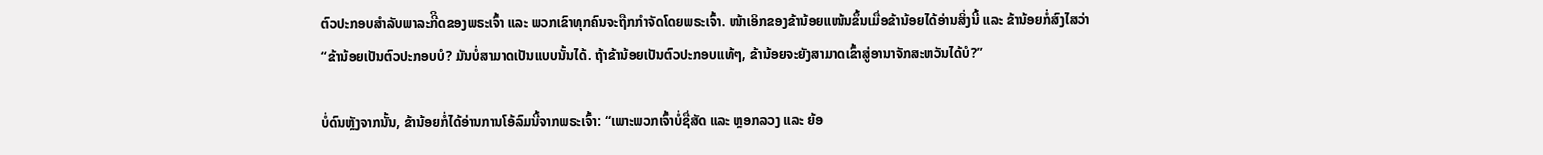ຕົວປະກອບສຳລັບພາລະກີິດຂອງພຣະເຈົ້າ ແລະ ພວກເຂົາທຸກຄົນຈະຖືກກຳຈັດໂດຍພຣະເຈົ້າ. ໜ້າເອິກຂອງຂ້ານ້ອຍແໜ້ນຂຶ້ນເມື່ອຂ້ານ້ອຍໄດ້ອ່ານສິ່ງນີ້ ແລະ ຂ້ານ້ອຍກໍ່ສົງໄສວ່າ “ຂ້ານ້ອຍເປັນຕົວປະກອບບໍ? ມັນບໍ່ສາມາດເປັນແບບນັ້ນໄດ້. ຖ້າຂ້ານ້ອຍເປັນຕົວປະກອບແທ້ໆ, ຂ້ານ້ອຍຈະຍັງສາມາດເຂົ້າສູ່ອານາຈັກສະຫວັນໄດ້ບໍ?”

ບໍ່ດົນຫຼັງຈາກນັ້ນ, ຂ້ານ້ອຍກໍ່ໄດ້ອ່ານການໂອ້ລົມນີ້ຈາກພຣະເຈົ້າ: “ເພາະພວກເຈົ້າບໍ່ຊື່ສັດ ແລະ ຫຼອກລວງ ແລະ ຍ້ອ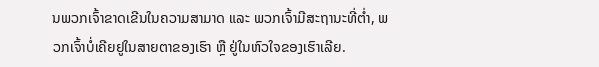ນພວກເຈົ້າຂາດເຂີນໃນຄວາມສາມາດ ແລະ ພວກເຈົ້າມີສະຖານະທີ່ຕໍ່າ, ພວກເຈົ້າບໍ່ເຄີຍຢູໃນສາຍຕາຂອງເຮົາ ຫຼື ຢູ່ໃນຫົວໃຈຂອງເຮົາເລີຍ.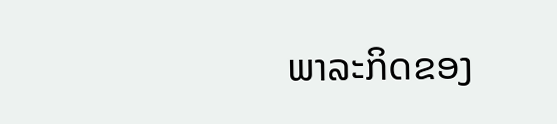ພາລະກິດຂອງ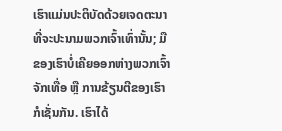ເຮົາແມ່ນປະຕິບັດດ້ວຍເຈດຕະນາທີ່ຈະປະນາມພວກເຈົ້າເທົ່ານັ້ນ; ມືຂອງເຮົາບໍ່ເຄີຍອອກຫ່າງພວກເຈົ້າຈັກເທື່ອ ຫຼື ການຂ້ຽນຕີຂອງເຮົາກໍເຊັ່ນກັນ. ເຮົາໄດ້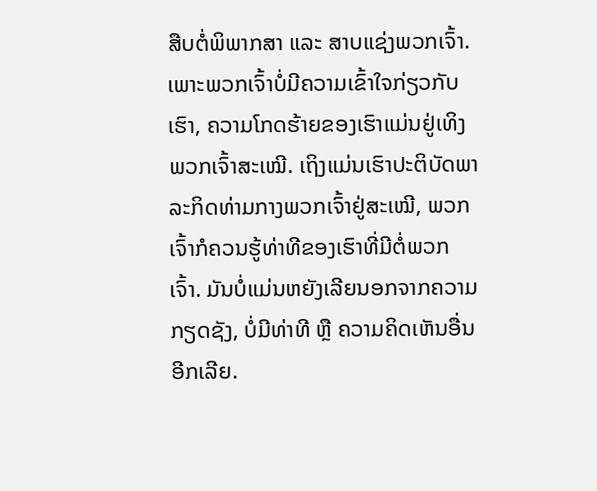ສືບຕໍ່ພິພາກສາ ແລະ ສາບແຊ່ງພວກເຈົ້າ. ເພາະພວກເຈົ້າບໍ່ມີຄວາມເຂົ້າໃຈກ່ຽວກັບເຮົາ, ຄວາມໂກດຮ້າຍຂອງເຮົາແມ່ນຢູ່ເທິງພວກເຈົ້າສະເໝີ. ເຖິງແມ່ນເຮົາປະຕິບັດພາລະກິດທ່າມກາງພວກເຈົ້າຢູ່ສະເໝີ, ພວກເຈົ້າກໍຄວນຮູ້ທ່າທີຂອງເຮົາທີ່ມີຕໍ່ພວກເຈົ້າ. ມັນບໍ່ແມ່ນຫຍັງເລີຍນອກຈາກຄວາມກຽດຊັງ, ບໍ່ມີທ່າທີ ຫຼື ຄວາມຄິດເຫັນອື່ນອີກເລີຍ.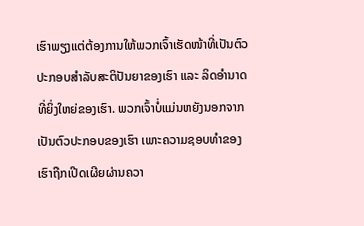ເຮົາພຽງແຕ່ຕ້ອງການໃຫ້ພວກເຈົ້າເຮັດໜ້າທີ່ເປັນຕົວປະກອບສຳລັບສະຕິປັນຍາຂອງເຮົາ ແລະ ລິດອຳນາດທີ່ຍິ່ງໃຫຍ່ຂອງເຮົາ. ພວກເຈົ້າບໍ່ແມ່ນຫຍັງນອກຈາກເປັນຕົວປະກອບຂອງເຮົາ ເພາະຄວາມຊອບທຳຂອງເຮົາຖືກເປີດເຜີຍຜ່ານຄວາ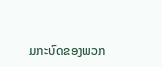ມກະບົດຂອງພວກ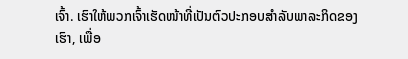ເຈົ້າ. ເຮົາໃຫ້ພວກເຈົ້າເຮັດໜ້າທີ່ເປັນຕົວປະກອບສຳລັບພາລະກິດຂອງເຮົາ, ເພື່ອ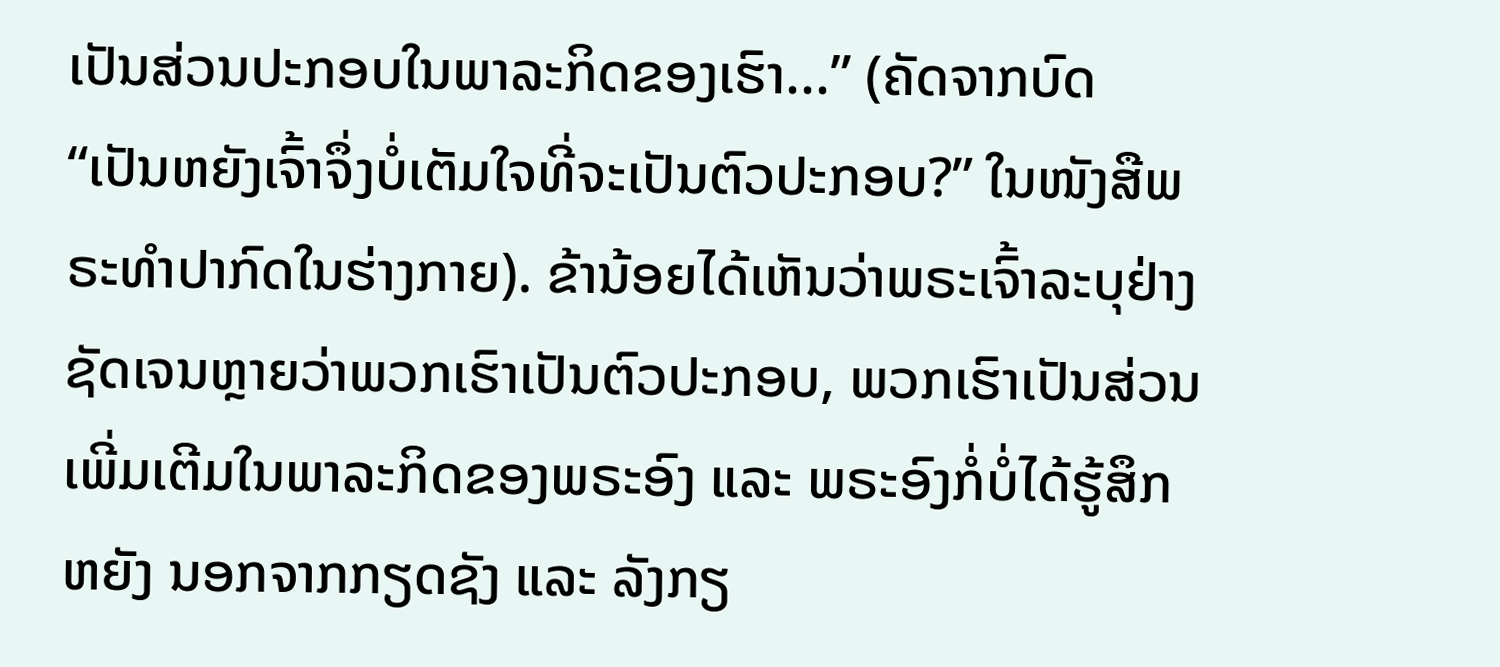ເປັນສ່ວນປະກອບໃນພາລະກິດຂອງເຮົາ...” (ຄັດຈາກບົດ “ເປັນຫຍັງເຈົ້າຈຶ່ງບໍ່ເຕັມໃຈທີ່ຈະເປັນຕົວປະກອບ?” ໃນໜັງສືພຣະທໍາປາກົດໃນຮ່າງກາຍ). ຂ້ານ້ອຍໄດ້ເຫັນວ່າພຣະເຈົ້າລະບຸຢ່າງຊັດເຈນຫຼາຍວ່າພວກເຮົາເປັນຕົວປະກອບ, ພວກເຮົາເປັນສ່ວນເພີ່ມເຕີມໃນພາລະກິດຂອງພຣະອົງ ແລະ ພຣະອົງກໍ່ບໍ່ໄດ້ຮູ້ສຶກຫຍັງ ນອກຈາກກຽດຊັງ ແລະ ລັງກຽ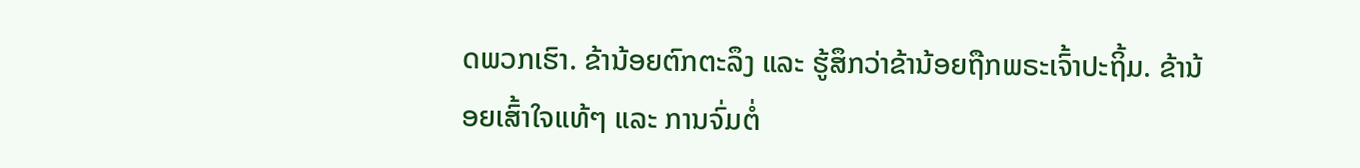ດພວກເຮົາ. ຂ້ານ້ອຍຕົກຕະລຶງ ແລະ ຮູ້ສຶກວ່າຂ້ານ້ອຍຖືກພຣະເຈົ້າປະຖິ້ມ. ຂ້ານ້ອຍເສົ້າໃຈແທ້ໆ ແລະ ການຈົ່ມຕໍ່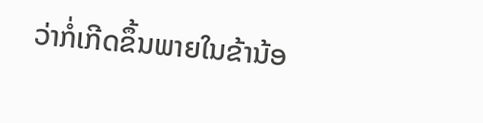ວ່າກໍ່ເກີດຂຶ້ນພາຍໃນຂ້ານ້ອ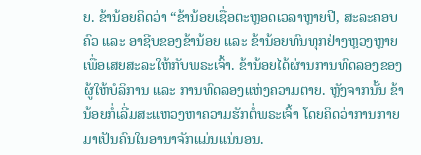ຍ. ຂ້ານ້ອຍຄິດວ່າ “ຂ້ານ້ອຍເຊື່ອຕະຫຼອດເວລາຫຼາຍປີ, ສະລະຄອບຄົວ ແລະ ອາຊີບຂອງຂ້ານ້ອຍ ແລະ ຂ້ານ້ອຍທົນທຸກຢ່າງຫຼວງຫຼາຍເພື່ອເສຍສະລະໃຫ້ກັບພຣະເຈົ້າ. ຂ້ານ້ອຍໄດ້ຜ່ານການທົດລອງຂອງຜູ້ໃຫ້ບໍລິການ ແລະ ການທົດລອງແຫ່ງຄວາມຕາຍ. ຫຼັງຈາກນັ້ນ ຂ້ານ້ອຍກໍ່ເລີ່ມສະແຫວງຫາຄວາມຮັກຕໍ່ພຣະເຈົ້າ ໂດຍຄິດວ່າການກາຍມາເປັນຄົນໃນອານາຈັກແມ່ນແນ່ນອນ.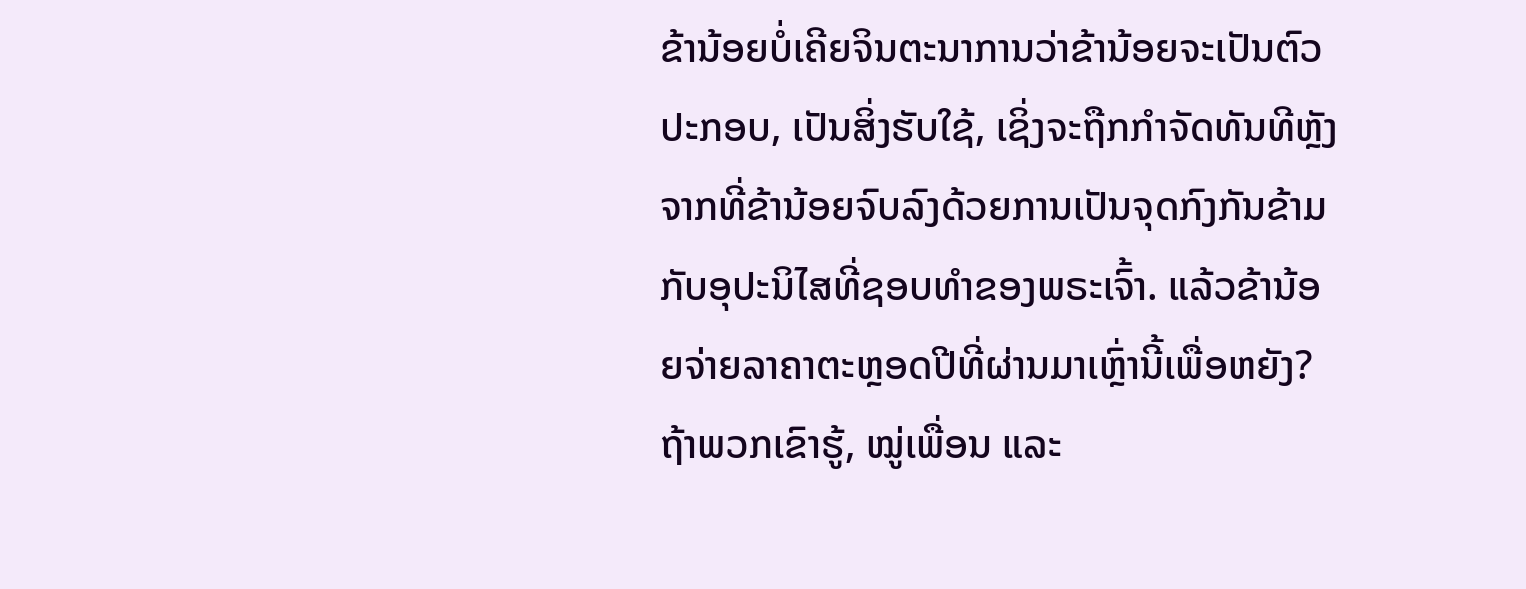ຂ້ານ້ອຍບໍ່ເຄີຍຈິນຕະນາການວ່າຂ້ານ້ອຍຈະເປັນຕົວປະກອບ, ເປັນສິ່ງຮັບໃຊ້, ເຊິ່ງຈະຖືກກຳຈັດທັນທີຫຼັງຈາກທີ່ຂ້ານ້ອຍຈົບລົງດ້ວຍການເປັນຈຸດກົງກັນຂ້າມກັບອຸປະນິໄສທີ່ຊອບທຳຂອງພຣະເຈົ້າ. ແລ້ວຂ້ານ້ອຍຈ່າຍລາຄາຕະຫຼອດປີທີ່ຜ່ານມາເຫຼົ່ານີ້ເພື່ອຫຍັງ? ຖ້າພວກເຂົາຮູ້, ໝູ່ເພື່ອນ ແລະ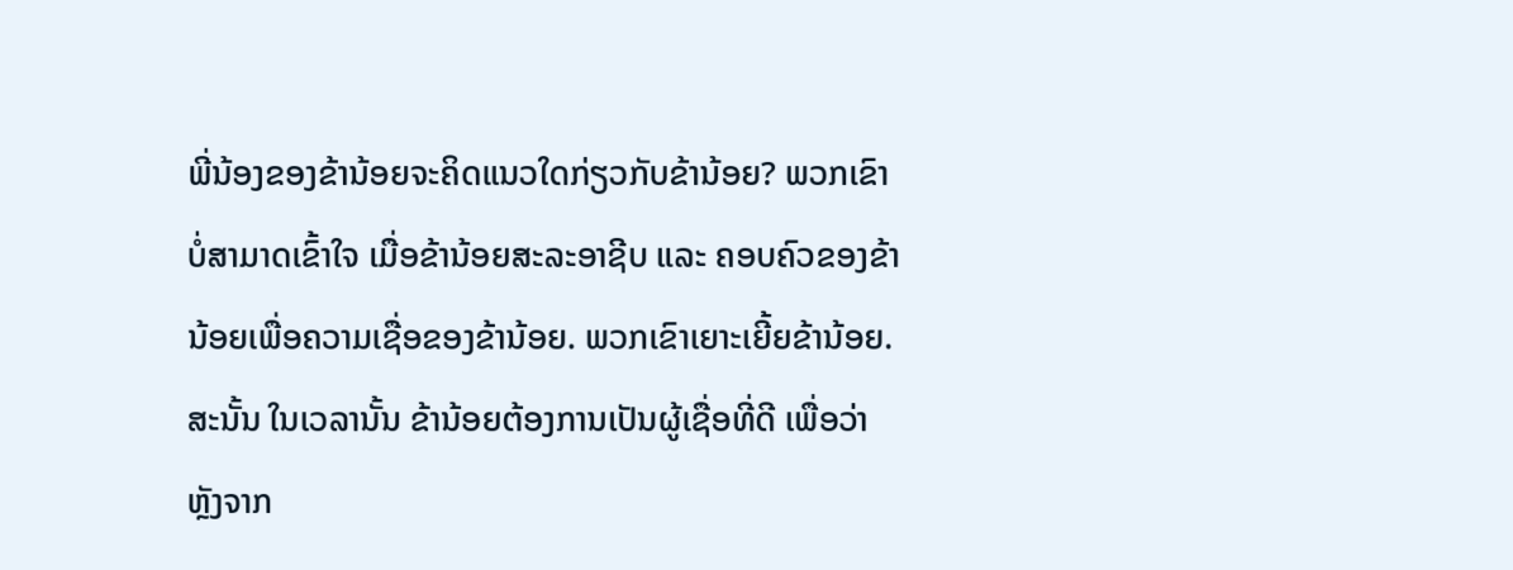ພີ່ນ້ອງຂອງຂ້ານ້ອຍຈະຄິດແນວໃດກ່ຽວກັບຂ້ານ້ອຍ? ພວກເຂົາບໍ່ສາມາດເຂົ້າໃຈ ເມື່ອຂ້ານ້ອຍສະລະອາຊີບ ແລະ ຄອບຄົວຂອງຂ້ານ້ອຍເພື່ອຄວາມເຊື່ອຂອງຂ້ານ້ອຍ. ພວກເຂົາເຍາະເຍີ້ຍຂ້ານ້ອຍ. ສະນັ້ນ ໃນເວລານັ້ນ ຂ້ານ້ອຍຕ້ອງການເປັນຜູ້ເຊື່ອທີ່ດີ ເພື່ອວ່າຫຼັງຈາກ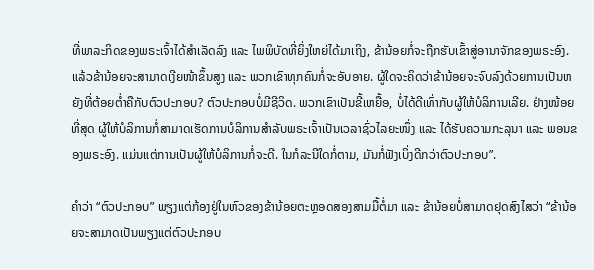ທີ່ພາລະກິດຂອງພຣະເຈົ້າໄດ້ສຳເລັດລົງ ແລະ ໄພພິບັດທີ່ຍິ່ງໃຫຍ່ໄດ້ມາເຖິງ, ຂ້ານ້ອຍກໍ່ຈະຖືກຮັບເຂົ້າສູ່ອານາຈັກຂອງພຣະອົງ. ແລ້ວຂ້ານ້ອຍຈະສາມາດເງີຍໜ້າຂຶ້ນສູງ ແລະ ພວກເຂົາທຸກຄົນກໍ່ຈະອັບອາຍ. ຜູ້ໃດຈະຄິດວ່າຂ້ານ້ອຍຈະຈົບລົງດ້ວຍການເປັນຫຍັງທີ່ຕ້ອຍຕໍ່າຄືກັບຕົວປະກອບ? ຕົວປະກອບບໍ່ມີຊີວິດ. ພວກເຂົາເປັນຂີ້ເຫຍື້ອ, ບໍ່ໄດ້ດີເທົ່າກັບຜູ້ໃຫ້ບໍລິການເລີຍ. ຢ່າງໜ້ອຍທີ່ສຸດ ຜູ້ໃຫ້ບໍລິການກໍ່ສາມາດເຮັດການບໍລິການສຳລັບພຣະເຈົ້າເປັນເວລາຊົ່ວໄລຍະໜຶ່ງ ແລະ ໄດ້ຮັບຄວາມກະລຸນາ ແລະ ພອນຂອງພຣະອົງ. ແມ່ນແຕ່ການເປັນຜູ້ໃຫ້ບໍລິການກໍ່ຈະດີ. ໃນກໍລະນີໃດກໍ່ຕາມ, ມັນກໍ່ຟັງເບິ່ງດີກວ່າຕົວປະກອບ”.

ຄຳວ່າ “ຕົວປະກອບ” ພຽງແຕ່ກ້ອງຢູ່ໃນຫົວຂອງຂ້ານ້ອຍຕະຫຼອດສອງສາມມື້ຕໍ່ມາ ແລະ ຂ້ານ້ອຍບໍ່ສາມາດຢຸດສົງໄສວ່າ “ຂ້ານ້ອຍຈະສາມາດເປັນພຽງແຕ່ຕົວປະກອບ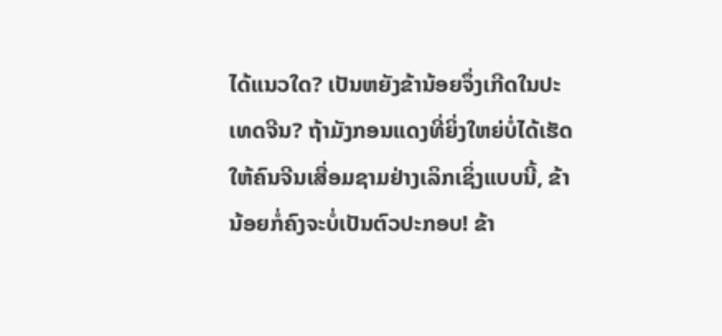ໄດ້ແນວໃດ? ເປັນຫຍັງຂ້ານ້ອຍຈຶ່ງເກີດໃນປະເທດຈີນ? ຖ້າມັງກອນແດງທີ່ຍິ່ງໃຫຍ່ບໍ່ໄດ້ເຮັດໃຫ້ຄົນຈີນເສື່ອມຊາມຢ່າງເລິກເຊິ່ງແບບນີ້, ຂ້ານ້ອຍກໍ່ຄົງຈະບໍ່ເປັນຕົວປະກອບ! ຂ້າ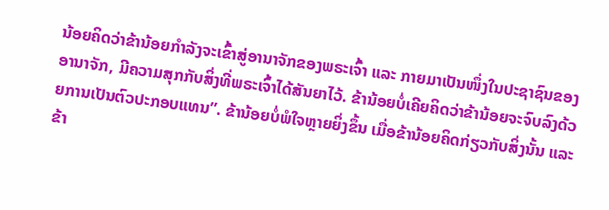ນ້ອຍຄິດວ່າຂ້ານ້ອຍກຳລັງຈະເຂົ້າສູ່ອານາຈັກຂອງພຣະເຈົ້າ ແລະ ກາຍມາເປັນໜຶ່ງໃນປະຊາຊົນຂອງອານາຈັກ, ມີຄວາມສຸກກັບສິ່ງທີ່ພຣະເຈົ້າໄດ້ສັນຍາໄວ້. ຂ້ານ້ອຍບໍ່ເຄີຍຄິດວ່າຂ້ານ້ອຍຈະຈົບລົງດ້ວຍການເປັນຕົວປະກອບແທນ”. ຂ້ານ້ອຍບໍ່ພໍໃຈຫຼາຍຍິ່ງຂຶ້ນ ເມື່ອຂ້ານ້ອຍຄິດກ່ຽວກັບສິ່ງນັ້ນ ແລະ ຂ້າ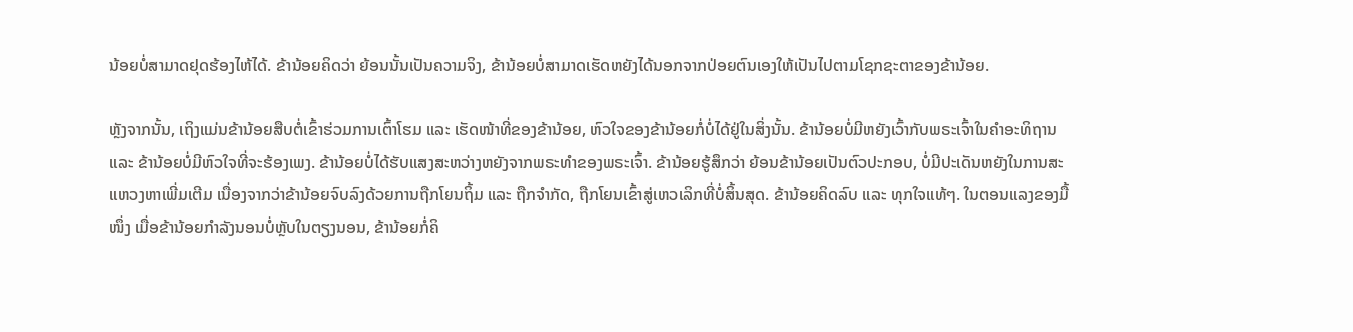ນ້ອຍບໍ່ສາມາດຢຸດຮ້ອງໄຫ້ໄດ້. ຂ້ານ້ອຍຄິດວ່າ ຍ້ອນນັ້ນເປັນຄວາມຈິງ, ຂ້ານ້ອຍບໍ່ສາມາດເຮັດຫຍັງໄດ້ນອກຈາກປ່ອຍຕົນເອງໃຫ້ເປັນໄປຕາມໂຊກຊະຕາຂອງຂ້ານ້ອຍ.

ຫຼັງຈາກນັ້ນ, ເຖິງແມ່ນຂ້ານ້ອຍສືບຕໍ່ເຂົ້າຮ່ວມການເຕົ້າໂຮມ ແລະ ເຮັດໜ້າທີ່ຂອງຂ້ານ້ອຍ, ຫົວໃຈຂອງຂ້ານ້ອຍກໍ່ບໍ່ໄດ້ຢູ່ໃນສິ່ງນັ້ນ. ຂ້ານ້ອຍບໍ່ມີຫຍັງເວົ້າກັບພຣະເຈົ້າໃນຄຳອະທິຖານ ແລະ ຂ້ານ້ອຍບໍ່ມີຫົວໃຈທີ່ຈະຮ້ອງເພງ. ຂ້ານ້ອຍບໍ່ໄດ້ຮັບແສງສະຫວ່າງຫຍັງຈາກພຣະທຳຂອງພຣະເຈົ້າ. ຂ້ານ້ອຍຮູ້ສຶກວ່າ ຍ້ອນຂ້ານ້ອຍເປັນຕົວປະກອບ, ບໍ່ມີປະເດັນຫຍັງໃນການສະແຫວງຫາເພີ່ມເຕີມ ເນື່ອງຈາກວ່າຂ້ານ້ອຍຈົບລົງດ້ວຍການຖືກໂຍນຖິ້ມ ແລະ ຖືກຈຳກັດ, ຖືກໂຍນເຂົ້າສູ່ເຫວເລິກທີ່ບໍ່ສິ້ນສຸດ. ຂ້ານ້ອຍຄິດລົບ ແລະ ທຸກໃຈແທ້ໆ. ໃນຕອນແລງຂອງມື້ໜຶ່ງ ເມື່ອຂ້ານ້ອຍກຳລັງນອນບໍ່ຫຼັບໃນຕຽງນອນ, ຂ້ານ້ອຍກໍ່ຄິ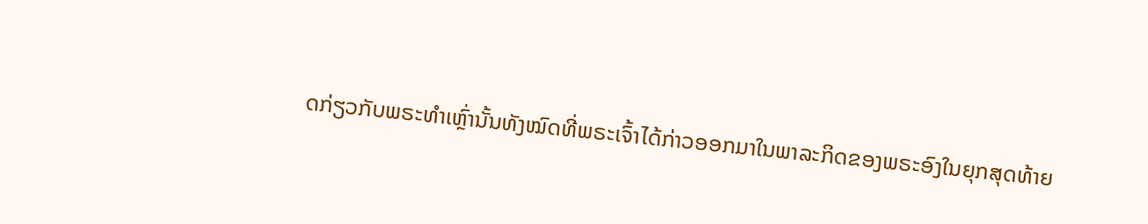ດກ່ຽວກັບພຣະທຳເຫຼົ່ານັ້ນທັງໝົດທີ່ພຣະເຈົ້າໄດ້ກ່າວອອກມາໃນພາລະກິດຂອງພຣະອົງໃນຍຸກສຸດທ້າຍ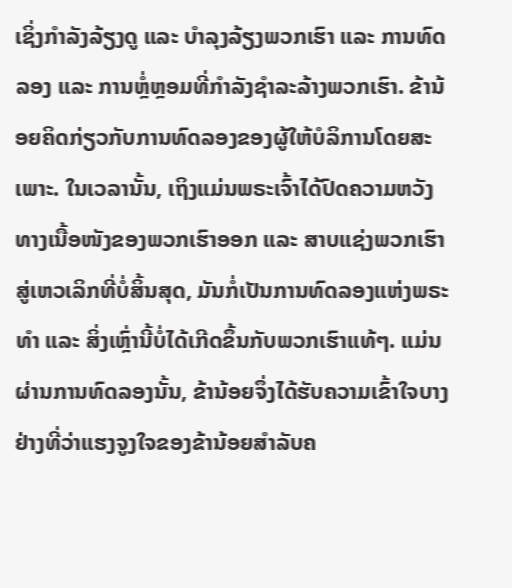ເຊິ່ງກຳລັງລ້ຽງດູ ແລະ ບຳລຸງລ້ຽງພວກເຮົາ ແລະ ການທົດລອງ ແລະ ການຫຼໍ່ຫຼອມທີ່ກຳລັງຊໍາລະລ້າງພວກເຮົາ. ຂ້ານ້ອຍຄິດກ່ຽວກັບການທົດລອງຂອງຜູ້ໃຫ້ບໍລິການໂດຍສະເພາະ. ໃນເວລານັ້ນ, ເຖິງແມ່ນພຣະເຈົ້າໄດ້ປົດຄວາມຫວັງທາງເນື້ອໜັງຂອງພວກເຮົາອອກ ແລະ ສາບແຊ່ງພວກເຮົາສູ່ເຫວເລິກທີ່ບໍ່ສິ້ນສຸດ, ມັນກໍ່ເປັນການທົດລອງແຫ່ງພຣະທຳ ແລະ ສິ່ງເຫຼົ່ານີ້ບໍ່ໄດ້ເກີດຂຶ້ນກັບພວກເຮົາແທ້ໆ. ແມ່ນຜ່ານການທົດລອງນັ້ນ, ຂ້ານ້ອຍຈຶ່ງໄດ້ຮັບຄວາມເຂົ້າໃຈບາງຢ່າງທີ່ວ່າແຮງຈູງໃຈຂອງຂ້ານ້ອຍສຳລັບຄ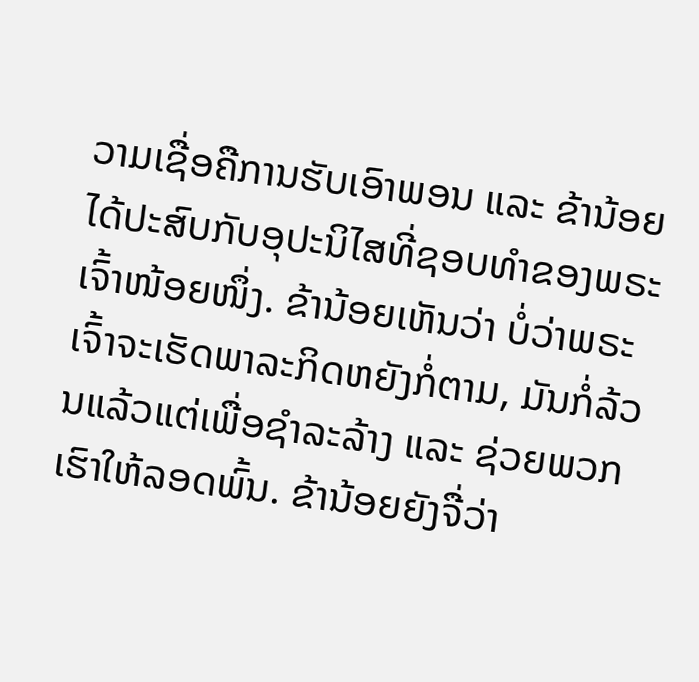ວາມເຊື່ອຄືການຮັບເອົາພອນ ແລະ ຂ້ານ້ອຍໄດ້ປະສົບກັບອຸປະນິໄສທີ່ຊອບທຳຂອງພຣະເຈົ້າໜ້ອຍໜຶ່ງ. ຂ້ານ້ອຍເຫັນວ່າ ບໍ່ວ່າພຣະເຈົ້າຈະເຮັດພາລະກິດຫຍັງກໍ່ຕາມ, ມັນກໍ່ລ້ວນແລ້ວແຕ່ເພື່ອຊໍາລະລ້າງ ແລະ ຊ່ວຍພວກເຮົາໃຫ້ລອດພົ້ນ. ຂ້ານ້ອຍຍັງຈື່ວ່າ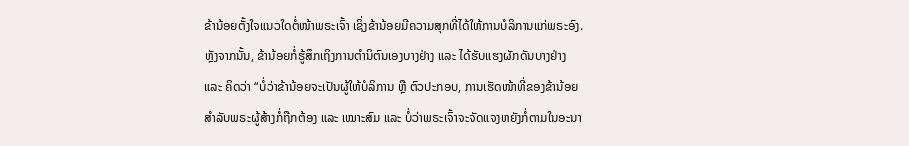ຂ້ານ້ອຍຕັ້ງໃຈແນວໃດຕໍ່ໜ້າພຣະເຈົ້າ ເຊິ່ງຂ້ານ້ອຍມີຄວາມສຸກທີ່ໄດ້ໃຫ້ການບໍລິການແກ່ພຣະອົງ. ຫຼັງຈາກນັ້ນ, ຂ້ານ້ອຍກໍ່ຮູ້ສຶກເຖິງການຕຳນິຕົນເອງບາງຢ່າງ ແລະ ໄດ້ຮັບແຮງຜັກດັນບາງຢ່າງ ແລະ ຄິດວ່າ “ບໍ່ວ່າຂ້ານ້ອຍຈະເປັນຜູ້ໃຫ້ບໍລິການ ຫຼື ຕົວປະກອບ, ການເຮັດໜ້າທີ່ຂອງຂ້ານ້ອຍສຳລັບພຣະຜູ້ສ້າງກໍ່ຖືກຕ້ອງ ແລະ ເໝາະສົມ ແລະ ບໍ່ວ່າພຣະເຈົ້າຈະຈັດແຈງຫຍັງກໍ່ຕາມໃນອະນາ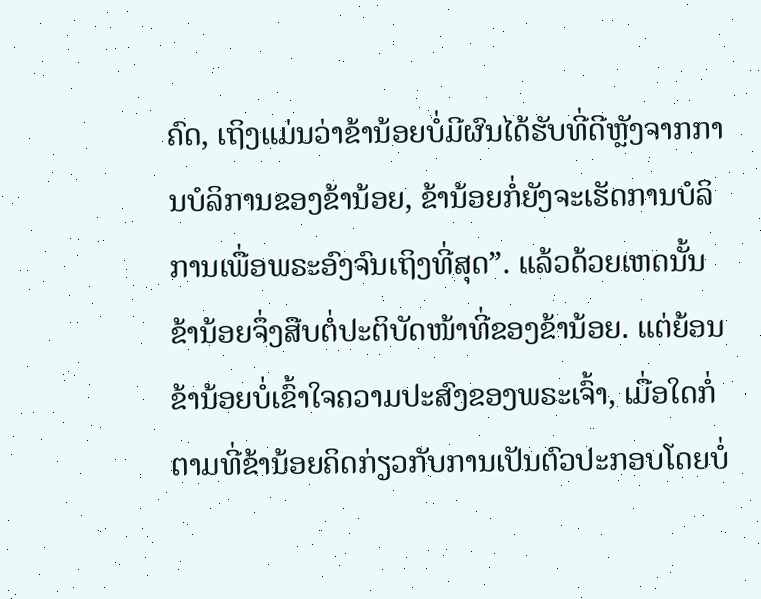ຄົດ, ເຖິງແມ່ນວ່າຂ້ານ້ອຍບໍ່ມີຜົນໄດ້ຮັບທີ່ດີຫຼັງຈາກການບໍລິການຂອງຂ້ານ້ອຍ, ຂ້ານ້ອຍກໍ່ຍັງຈະເຮັດການບໍລິການເພື່ອພຣະອົງຈົນເຖິງທີ່ສຸດ”. ແລ້ວດ້ວຍເຫດນັ້ນ ຂ້ານ້ອຍຈຶ່ງສືບຕໍ່ປະຕິບັດໜ້າທີ່ຂອງຂ້ານ້ອຍ. ແຕ່ຍ້ອນຂ້ານ້ອຍບໍ່ເຂົ້າໃຈຄວາມປະສົງຂອງພຣະເຈົ້າ, ເມື່ອໃດກໍ່ຕາມທີ່ຂ້ານ້ອຍຄິດກ່ຽວກັບການເປັນຕົວປະກອບໂດຍບໍ່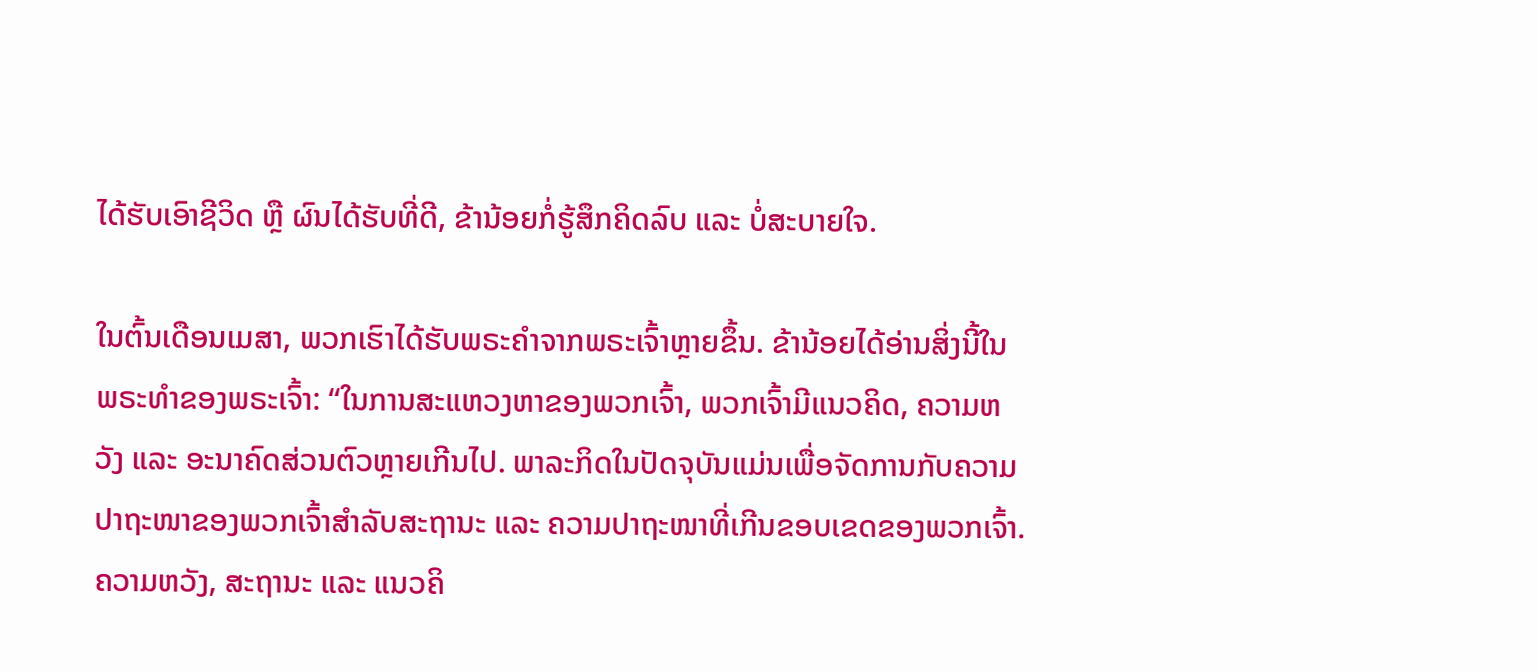ໄດ້ຮັບເອົາຊີວິດ ຫຼື ຜົນໄດ້ຮັບທີ່ດີ, ຂ້ານ້ອຍກໍ່ຮູ້ສຶກຄິດລົບ ແລະ ບໍ່ສະບາຍໃຈ.

ໃນຕົ້ນເດືອນເມສາ, ພວກເຮົາໄດ້ຮັບພຣະຄຳຈາກພຣະເຈົ້າຫຼາຍຂຶ້ນ. ຂ້ານ້ອຍໄດ້ອ່ານສິ່ງນີ້ໃນພຣະທຳຂອງພຣະເຈົ້າ: “ໃນການສະແຫວງຫາຂອງພວກເຈົ້າ, ພວກເຈົ້າມີແນວຄິດ, ຄວາມຫວັງ ແລະ ອະນາຄົດສ່ວນຕົວຫຼາຍເກີນໄປ. ພາລະກິດໃນປັດຈຸບັນແມ່ນເພື່ອຈັດການກັບຄວາມປາຖະໜາຂອງພວກເຈົ້າສຳລັບສະຖານະ ແລະ ຄວາມປາຖະໜາທີ່ເກີນຂອບເຂດຂອງພວກເຈົ້າ. ຄວາມຫວັງ, ສະຖານະ ແລະ ແນວຄິ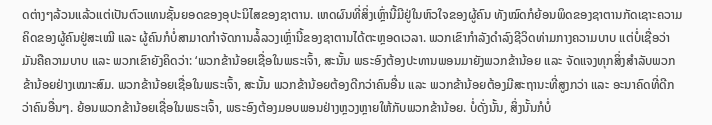ດຕ່າງໆລ້ວນແລ້ວແຕ່ເປັນຕົວແທນຊັ້ນຍອດຂອງອຸປະນິໄສຂອງຊາຕານ. ເຫດຜົນທີ່ສິ່ງເຫຼົ່ານີ້ມີຢູ່ໃນຫົວໃຈຂອງຜູ້ຄົນ ທັງໝົດກໍຍ້ອນພິດຂອງຊາຕານກັດເຊາະຄວາມຄິດຂອງຜູ້ຄົນຢູ່ສະເໝີ ແລະ ຜູ້ຄົນກໍບໍ່ສາມາດກຳຈັດການລໍ້ລວງເຫຼົ່ານີ້ຂອງຊາຕານໄດ້ຕະຫຼອດເວລາ. ພວກເຂົາກໍາລັງດຳລົງຊີວິດທ່າມກາງຄວາມບາບ ແຕ່ບໍ່ເຊື່ອວ່າ ມັນຄືຄວາມບາບ ແລະ ພວກເຂົາຍັງຄິດວ່າ: ‘ພວກຂ້ານ້ອຍເຊື່ອໃນພຣະເຈົ້າ, ສະນັ້ນ ພຣະອົງຕ້ອງປະທານພອນມາຍັງພວກຂ້ານ້ອຍ ແລະ ຈັດແຈງທຸກສິ່ງສຳລັບພວກຂ້ານ້ອຍຢ່າງເໝາະສົມ. ພວກຂ້ານ້ອຍເຊື່ອໃນພຣະເຈົ້າ, ສະນັ້ນ ພວກຂ້ານ້ອຍຕ້ອງດີກວ່າຄົນອື່ນ ແລະ ພວກຂ້ານ້ອຍຕ້ອງມີສະຖານະທີ່ສູງກວ່າ ແລະ ອະນາຄົດທີ່ດີກວ່າຄົນອື່ນໆ. ຍ້ອນພວກຂ້ານ້ອຍເຊື່ອໃນພຣະເຈົ້າ, ພຣະອົງຕ້ອງມອບພອນຢ່າງຫຼວງຫຼາຍໃຫ້ກັບພວກຂ້ານ້ອຍ. ບໍ່ດັ່ງນັ້ນ, ສິ່ງນັ້ນກໍບໍ່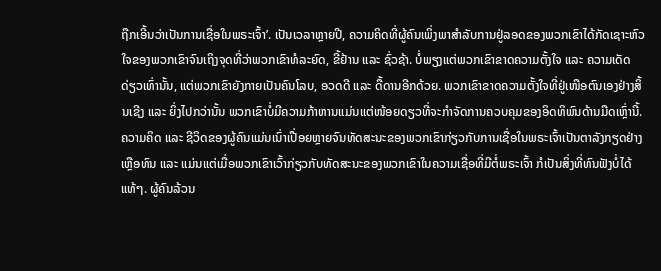ຖືກເອີ້ນວ່າເປັນການເຊື່ອໃນພຣະເຈົ້າ’. ເປັນເວລາຫຼາຍປີ, ຄວາມຄິດທີ່ຜູ້ຄົນເພິ່ງພາສຳລັບການຢູ່ລອດຂອງພວກເຂົາໄດ້ກັດເຊາະຫົວໃຈຂອງພວກເຂົາຈົນເຖິງຈຸດທີ່ວ່າພວກເຂົາທໍລະຍົດ, ຂີ້ຢ້ານ ແລະ ຊົ່ວຊ້າ. ບໍ່ພຽງແຕ່ພວກເຂົາຂາດຄວາມຕັ້ງໃຈ ແລະ ຄວາມເດັດດ່ຽວເທົ່ານັ້ນ, ແຕ່ພວກເຂົາຍັງກາຍເປັນຄົນໂລບ, ອວດດີ ແລະ ດື້ດານອີກດ້ວຍ. ພວກເຂົາຂາດຄວາມຕັ້ງໃຈທີ່ຢູ່ເໜືອຕົນເອງຢ່າງສິ້ນເຊີງ ແລະ ຍິ່ງໄປກວ່ານັ້ນ ພວກເຂົາບໍ່ມີຄວາມກ້າຫານແມ່ນແຕ່ໜ້ອຍດຽວທີ່ຈະກຳຈັດການຄວບຄຸມຂອງອິດທິພົນດ້ານມືດເຫຼົ່ານີ້. ຄວາມຄິດ ແລະ ຊີວິດຂອງຜູ້ຄົນແມ່ນເນົ່າເປື່ອຍຫຼາຍຈົນທັດສະນະຂອງພວກເຂົາກ່ຽວກັບການເຊື່ອໃນພຣະເຈົ້າເປັນຕາລັງກຽດຢ່າງເຫຼືອທົນ ແລະ ແມ່ນແຕ່ເມື່ອພວກເຂົາເວົ້າກ່ຽວກັບທັດສະນະຂອງພວກເຂົາໃນຄວາມເຊື່ອທີ່ມີຕໍ່ພຣະເຈົ້າ ກໍເປັນສິ່ງທີ່ທົນຟັງບໍ່ໄດ້ແທ້ໆ. ຜູ້ຄົນລ້ວນ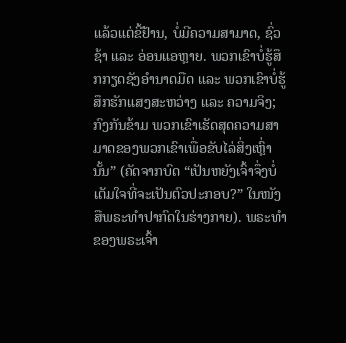ແລ້ວແຕ່ຂີ້ຢ້ານ, ບໍ່ມີຄວາມສາມາດ, ຊົ່ວຊ້າ ແລະ ອ່ອນແອຫຼາຍ. ພວກເຂົາບໍ່ຮູ້ສຶກກຽດຊັງອຳນາດມືດ ແລະ ພວກເຂົາບໍ່ຮູ້ສຶກຮັກແສງສະຫວ່າງ ແລະ ຄວາມຈິງ; ກົງກັນຂ້າມ ພວກເຂົາເຮັດສຸດຄວາມສາມາດຂອງພວກເຂົາເພື່ອຂັບໄລ່ສິ່ງເຫຼົ່ານັ້ນ” (ຄັດຈາກບົດ “ເປັນຫຍັງເຈົ້າຈຶ່ງບໍ່ເຕັມໃຈທີ່ຈະເປັນຕົວປະກອບ?” ໃນໜັງສືພຣະທໍາປາກົດໃນຮ່າງກາຍ). ພຣະທຳຂອງພຣະເຈົ້າ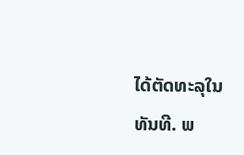ໄດ້ຕັດທະລຸໃນທັນທີ. ພ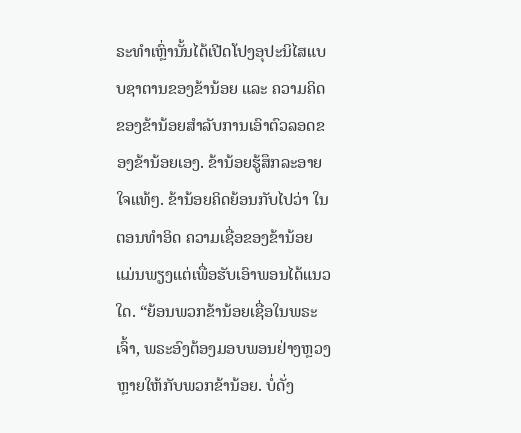ຣະທຳເຫຼົ່ານັ້ນໄດ້ເປີດໂປງອຸປະນິໄສແບບຊາຕານຂອງຂ້ານ້ອຍ ແລະ ຄວາມຄິດຂອງຂ້ານ້ອຍສຳລັບການເອົາຕົວລອດຂອງຂ້ານ້ອຍເອງ. ຂ້ານ້ອຍຮູ້ສຶກລະອາຍໃຈແທ້ໆ. ຂ້ານ້ອຍຄິດຍ້ອນກັບໄປວ່າ ໃນຕອນທຳອິດ ຄວາມເຊື່ອຂອງຂ້ານ້ອຍແມ່ນພຽງແຕ່ເພື່ອຮັບເອົາພອນໄດ້ແນວໃດ. “ຍ້ອນພວກຂ້ານ້ອຍເຊື່ອໃນພຣະເຈົ້າ, ພຣະອົງຕ້ອງມອບພອນຢ່າງຫຼວງຫຼາຍໃຫ້ກັບພວກຂ້ານ້ອຍ. ບໍ່ດັ່ງ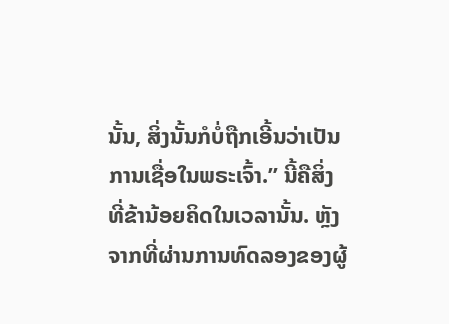ນັ້ນ, ສິ່ງນັ້ນກໍບໍ່ຖືກເອີ້ນວ່າເປັນການເຊື່ອໃນພຣະເຈົ້າ.” ນີ້ຄືສິ່ງທີ່ຂ້ານ້ອຍຄິດໃນເວລານັ້ນ. ຫຼັງຈາກທີ່ຜ່ານການທົດລອງຂອງຜູ້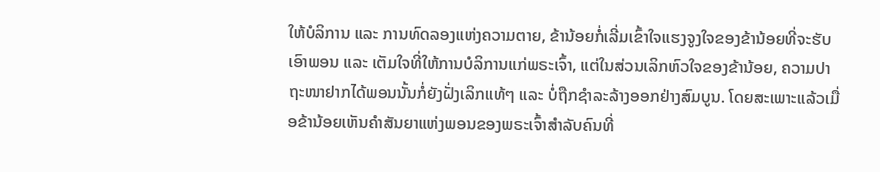ໃຫ້ບໍລິການ ແລະ ການທົດລອງແຫ່ງຄວາມຕາຍ, ຂ້ານ້ອຍກໍ່ເລີ່ມເຂົ້າໃຈແຮງຈູງໃຈຂອງຂ້ານ້ອຍທີ່ຈະຮັບເອົາພອນ ແລະ ເຕັມໃຈທີ່ໃຫ້ການບໍລິການແກ່ພຣະເຈົ້າ, ແຕ່ໃນສ່ວນເລິກຫົວໃຈຂອງຂ້ານ້ອຍ, ຄວາມປາຖະໜາຢາກໄດ້ພອນນັ້ນກໍ່ຍັງຝັ່ງເລິກແທ້ໆ ແລະ ບໍ່ຖືກຊໍາລະລ້າງອອກຢ່າງສົມບູນ. ໂດຍສະເພາະແລ້ວເມື່ອຂ້ານ້ອຍເຫັນຄຳສັນຍາແຫ່ງພອນຂອງພຣະເຈົ້າສຳລັບຄົນທີ່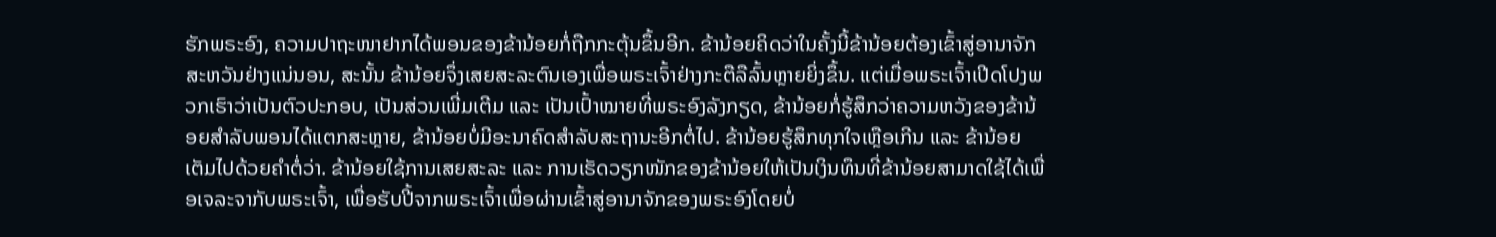ຮັກພຣະອົງ, ຄວາມປາຖະໜາຢາກໄດ້ພອນຂອງຂ້ານ້ອຍກໍ່ຖືກກະຕຸ້ນຂຶ້ນອີກ. ຂ້ານ້ອຍຄິດວ່າໃນຄັ້ງນີ້ຂ້ານ້ອຍຕ້ອງເຂົ້າສູ່ອານາຈັກສະຫວັນຢ່າງແນ່ນອນ, ສະນັ້ນ ຂ້ານ້ອຍຈຶ່ງເສຍສະລະຕົນເອງເພື່ອພຣະເຈົ້າຢ່າງກະຕືລືລົ້ນຫຼາຍຍິ່ງຂຶ້ນ. ແຕ່ເມື່ອພຣະເຈົ້າເປີດໂປງພວກເຮົາວ່າເປັນຕົວປະກອບ, ເປັນສ່ວນເພີ່ມເຕີມ ແລະ ເປັນເປົ້າໝາຍທີ່ພຣະອົງລັງກຽດ, ຂ້ານ້ອຍກໍ່ຮູ້ສຶກວ່າຄວາມຫວັງຂອງຂ້ານ້ອຍສຳລັບພອນໄດ້ແຕກສະຫຼາຍ, ຂ້ານ້ອຍບໍ່ມີອະນາຄົດສຳລັບສະຖານະອີກຕໍ່ໄປ. ຂ້ານ້ອຍຮູ້ສຶກທຸກໃຈເຫຼືອເກີນ ແລະ ຂ້ານ້ອຍເຕັມໄປດ້ວຍຄຳຕໍ່ວ່າ. ຂ້ານ້ອຍໃຊ້ການເສຍສະລະ ແລະ ການເຮັດວຽກໜັກຂອງຂ້ານ້ອຍໃຫ້ເປັນເງິນທຶນທີ່ຂ້ານ້ອຍສາມາດໃຊ້ໄດ້ເພື່ອເຈລະຈາກັບພຣະເຈົ້າ, ເພື່ອຮັບປີ້ຈາກພຣະເຈົ້າເພື່ອຜ່ານເຂົ້າສູ່ອານາຈັກຂອງພຣະອົງໂດຍບໍ່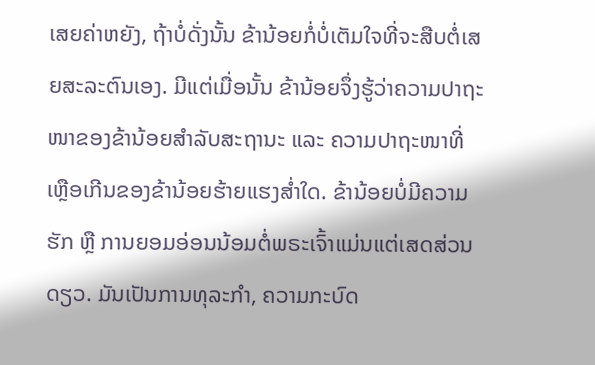ເສຍຄ່າຫຍັງ, ຖ້າບໍ່ດັ່ງນັ້ນ ຂ້ານ້ອຍກໍ່ບໍ່ເຕັມໃຈທີ່ຈະສືບຕໍ່ເສຍສະລະຕົນເອງ. ມີແຕ່ເມື່ອນັ້ນ ຂ້ານ້ອຍຈຶ່ງຮູ້ວ່າຄວາມປາຖະໜາຂອງຂ້ານ້ອຍສຳລັບສະຖານະ ແລະ ຄວາມປາຖະໜາທີ່ເຫຼືອເກີນຂອງຂ້ານ້ອຍຮ້າຍແຮງສໍ່າໃດ. ຂ້ານ້ອຍບໍ່ມີຄວາມຮັກ ຫຼື ການຍອມອ່ອນນ້ອມຕໍ່ພຣະເຈົ້າແມ່ນແຕ່ເສດສ່ວນດຽວ. ມັນເປັນການທຸລະກຳ, ຄວາມກະບົດ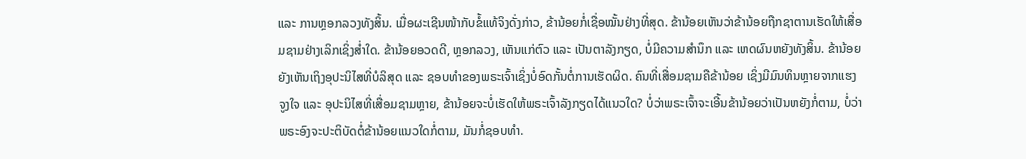ແລະ ການຫຼອກລວງທັງສິ້ນ. ເມື່ອຜະເຊີນໜ້າກັບຂໍ້ແທ້ຈິງດັ່ງກ່າວ, ຂ້ານ້ອຍກໍ່ເຊື່ອໝັ້ນຢ່າງທີ່ສຸດ. ຂ້ານ້ອຍເຫັນວ່າຂ້ານ້ອຍຖືກຊາຕານເຮັດໃຫ້ເສື່ອມຊາມຢ່າງເລິກເຊິ່ງສໍ່າໃດ. ຂ້ານ້ອຍອວດດີ, ຫຼອກລວງ, ເຫັນແກ່ຕົວ ແລະ ເປັນຕາລັງກຽດ, ບໍ່ມີຄວາມສຳນຶກ ແລະ ເຫດຜົນຫຍັງທັງສິ້ນ. ຂ້ານ້ອຍຍັງເຫັນເຖິງອຸປະນິໄສທີ່ບໍລິສຸດ ແລະ ຊອບທຳຂອງພຣະເຈົ້າເຊິ່ງບໍ່ອົດກັ້ນຕໍ່ການເຮັດຜິດ. ຄົນທີ່ເສື່ອມຊາມຄືຂ້ານ້ອຍ ເຊິ່ງມີມົນທິນຫຼາຍຈາກແຮງຈູງໃຈ ແລະ ອຸປະນິໄສທີ່ເສື່ອມຊາມຫຼາຍ, ຂ້ານ້ອຍຈະບໍ່ເຮັດໃຫ້ພຣະເຈົ້າລັງກຽດໄດ້ແນວໃດ? ບໍ່ວ່າພຣະເຈົ້າຈະເອີ້ນຂ້ານ້ອຍວ່າເປັນຫຍັງກໍ່ຕາມ, ບໍ່ວ່າພຣະອົງຈະປະຕິບັດຕໍ່ຂ້ານ້ອຍແນວໃດກໍ່ຕາມ, ມັນກໍ່ຊອບທຳ.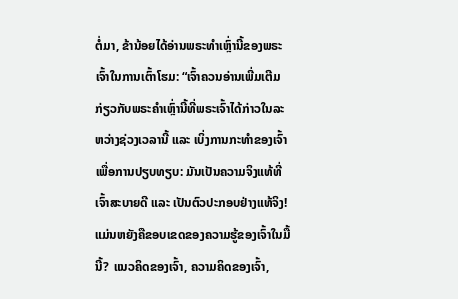ຕໍ່ມາ, ຂ້ານ້ອຍໄດ້ອ່ານພຣະທຳເຫຼົ່ານີ້ຂອງພຣະເຈົ້າໃນການເຕົ້າໂຮມ: “ເຈົ້າຄວນອ່ານເພີ່ມເຕີມກ່ຽວກັບພຣະຄຳເຫຼົ່ານີ້ທີ່ພຣະເຈົ້າໄດ້ກ່າວໃນລະຫວ່າງຊ່ວງເວລານີ້ ແລະ ເບິ່ງການກະທຳຂອງເຈົ້າເພື່ອການປຽບທຽບ: ມັນເປັນຄວາມຈິງແທ້ທີ່ເຈົ້າສະບາຍດີ ແລະ ເປັນຕົວປະກອບຢ່າງແທ້ຈິງ! ແມ່ນຫຍັງຄືຂອບເຂດຂອງຄວາມຮູ້ຂອງເຈົ້າໃນມື້ນີ້? ແນວຄິດຂອງເຈົ້າ, ຄວາມຄິດຂອງເຈົ້າ,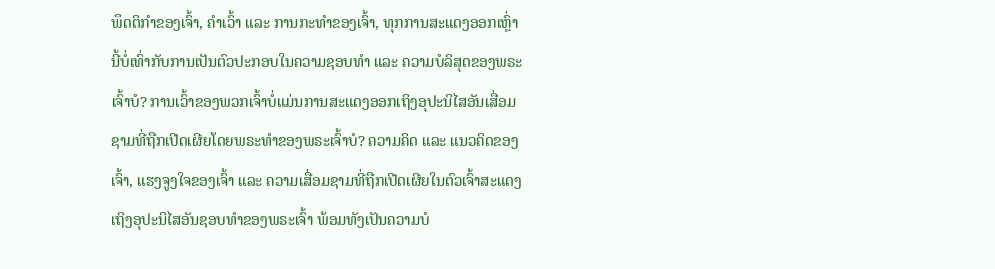ພຶດຕິກຳຂອງເຈົ້າ, ຄຳເວົ້າ ແລະ ການກະທຳຂອງເຈົ້າ, ທຸກການສະແດງອອກເຫຼົ່ານີ້ບໍ່ເທົ່າກັບການເປັນຕົວປະກອບໃນຄວາມຊອບທຳ ແລະ ຄວາມບໍລິສຸດຂອງພຣະເຈົ້າບໍ? ການເວົ້າຂອງພວກເຈົ້າບໍ່ແມ່ນການສະແດງອອກເຖິງອຸປະນິໄສອັນເສື່ອມຊາມທີ່ຖືກເປີດເຜີຍໂດຍພຣະທຳຂອງພຣະເຈົ້າບໍ? ຄວາມຄິດ ແລະ ແນວຄິດຂອງເຈົ້າ, ແຮງຈູງໃຈຂອງເຈົ້າ ແລະ ຄວາມເສື່ອມຊາມທີ່ຖືກເປີດເຜີຍໃນຕົວເຈົ້າສະແດງເຖິງອຸປະນິໄສອັນຊອບທຳຂອງພຣະເຈົ້າ ພ້ອມທັງເປັນຄວາມບໍ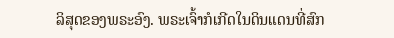ລິສຸດຂອງພຣະອົງ. ພຣະເຈົ້າກໍເກີດໃນດິນແດນທີ່ສົກ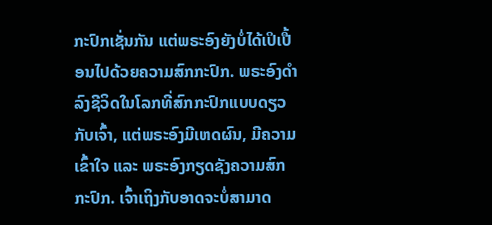ກະປົກເຊັ່ນກັນ ແຕ່ພຣະອົງຍັງບໍ່ໄດ້ເປິເປື້ອນໄປດ້ວຍຄວາມສົກກະປົກ. ພຣະອົງດຳລົງຊີວິດໃນໂລກທີ່ສົກກະປົກແບບດຽວກັບເຈົ້າ, ແຕ່ພຣະອົງມີເຫດຜົນ, ມີຄວາມເຂົ້າໃຈ ແລະ ພຣະອົງກຽດຊັງຄວາມສົກກະປົກ. ເຈົ້າເຖິງກັບອາດຈະບໍ່ສາມາດ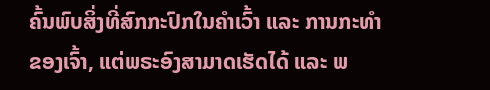ຄົ້ນພົບສິ່ງທີ່ສົກກະປົກໃນຄຳເວົ້າ ແລະ ການກະທຳຂອງເຈົ້າ, ແຕ່ພຣະອົງສາມາດເຮັດໄດ້ ແລະ ພ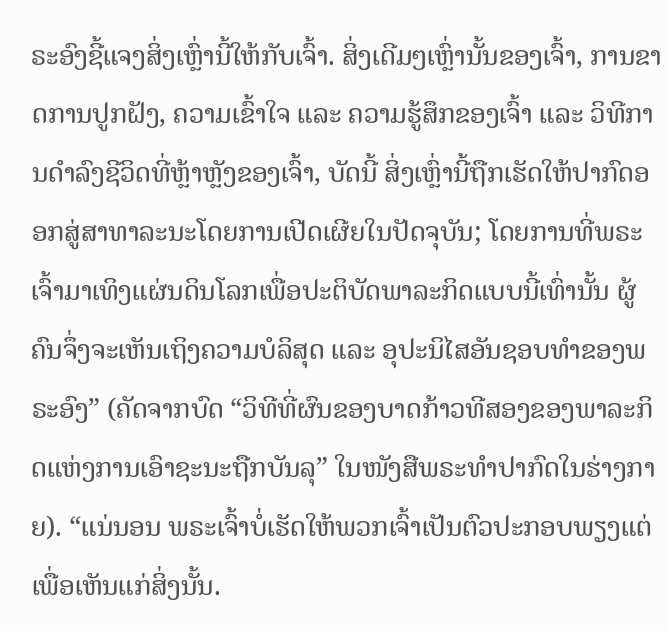ຣະອົງຊີ້ແຈງສິ່ງເຫຼົ່ານີ້ໃຫ້ກັບເຈົ້າ. ສິ່ງເດີມໆເຫຼົ່ານັ້ນຂອງເຈົ້າ, ການຂາດການປູກຝັງ, ຄວາມເຂົ້າໃຈ ແລະ ຄວາມຮູ້ສຶກຂອງເຈົ້າ ແລະ ວິທີການດຳລົງຊີວິດທີ່ຫຼ້າຫຼັງຂອງເຈົ້າ, ບັດນີ້ ສິ່ງເຫຼົ່ານີ້ຖືກເຮັດໃຫ້ປາກົດອອກສູ່ສາທາລະນະໂດຍການເປີດເຜີຍໃນປັດຈຸບັນ; ໂດຍການທີ່ພຣະເຈົ້າມາເທິງແຜ່ນດິນໂລກເພື່ອປະຕິບັດພາລະກິດແບບນີ້ເທົ່ານັ້ນ ຜູ້ຄົນຈຶ່ງຈະເຫັນເຖິງຄວາມບໍລິສຸດ ແລະ ອຸປະນິໄສອັນຊອບທຳຂອງພຣະອົງ” (ຄັດຈາກບົດ “ວິທີທີ່ຜົນຂອງບາດກ້າວທີສອງຂອງພາລະກິດແຫ່ງການເອົາຊະນະຖືກບັນລຸ” ໃນໜັງສືພຣະທໍາປາກົດໃນຮ່າງກາຍ). “ແນ່ນອນ ພຣະເຈົ້າບໍ່ເຮັດໃຫ້ພວກເຈົ້າເປັນຕົວປະກອບພຽງແຕ່ເພື່ອເຫັນແກ່ສິ່ງນັ້ນ.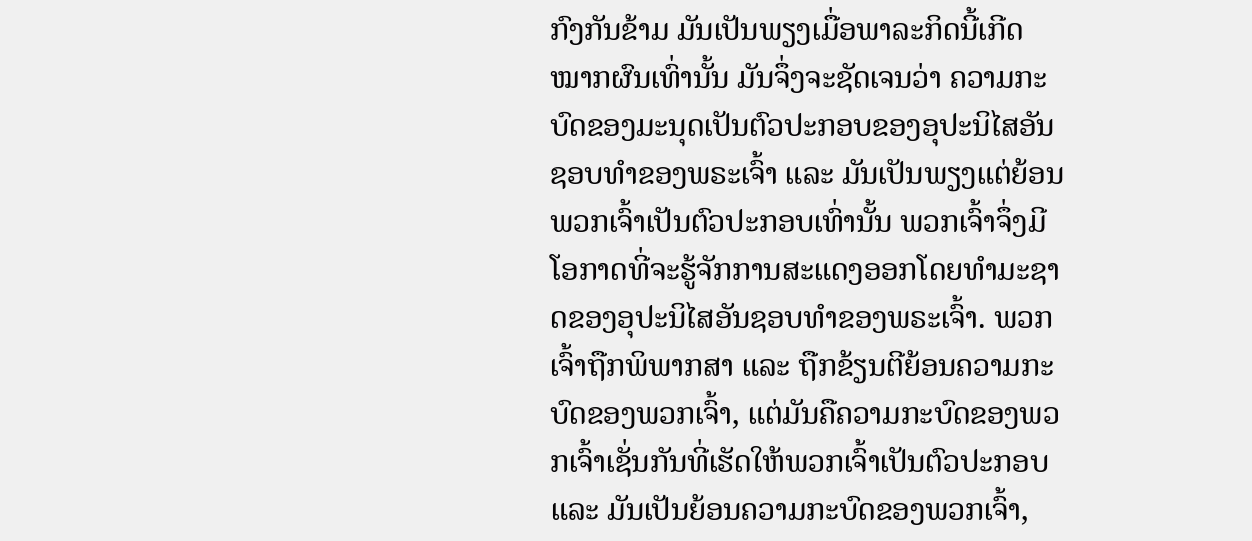ກົງກັນຂ້າມ ມັນເປັນພຽງເມື່ອພາລະກິດນີ້ເກີດໝາກຜົນເທົ່ານັ້ນ ມັນຈຶ່ງຈະຊັດເຈນວ່າ ຄວາມກະບົດຂອງມະນຸດເປັນຕົວປະກອບຂອງອຸປະນິໄສອັນຊອບທຳຂອງພຣະເຈົ້າ ແລະ ມັນເປັນພຽງແຕ່ຍ້ອນພວກເຈົ້າເປັນຕົວປະກອບເທົ່ານັ້ນ ພວກເຈົ້າຈຶ່ງມີໂອກາດທີ່ຈະຮູ້ຈັກການສະແດງອອກໂດຍທຳມະຊາດຂອງອຸປະນິໄສອັນຊອບທຳຂອງພຣະເຈົ້າ. ພວກເຈົ້າຖືກພິພາກສາ ແລະ ຖືກຂ້ຽນຕີຍ້ອນຄວາມກະບົດຂອງພວກເຈົ້າ, ແຕ່ມັນຄືຄວາມກະບົດຂອງພວກເຈົ້າເຊັ່ນກັນທີ່ເຮັດໃຫ້ພວກເຈົ້າເປັນຕົວປະກອບ ແລະ ມັນເປັນຍ້ອນຄວາມກະບົດຂອງພວກເຈົ້າ,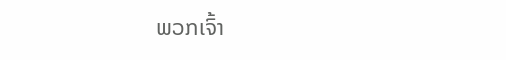ພວກເຈົ້າ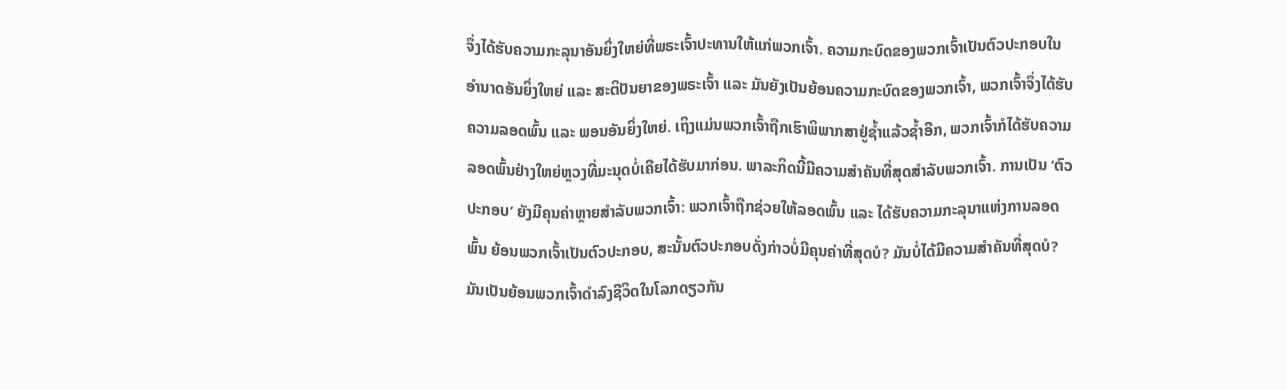ຈຶ່ງໄດ້ຮັບຄວາມກະລຸນາອັນຍິ່ງໃຫຍ່ທີ່ພຣະເຈົ້າປະທານໃຫ້ແກ່ພວກເຈົ້າ. ຄວາມກະບົດຂອງພວກເຈົ້າເປັນຕົວປະກອບໃນອຳນາດອັນຍິ່ງໃຫຍ່ ແລະ ສະຕິປັນຍາຂອງພຣະເຈົ້າ ແລະ ມັນຍັງເປັນຍ້ອນຄວາມກະບົດຂອງພວກເຈົ້າ, ພວກເຈົ້າຈຶ່ງໄດ້ຮັບຄວາມລອດພົ້ນ ແລະ ພອນອັນຍິ່ງໃຫຍ່. ເຖິງແມ່ນພວກເຈົ້າຖືກເຮົາພິພາກສາຢູ່ຊໍ້າແລ້ວຊໍ້າອີກ, ພວກເຈົ້າກໍໄດ້ຮັບຄວາມລອດພົ້ນຢ່າງໃຫຍ່ຫຼວງທີ່ມະນຸດບໍ່ເຄີຍໄດ້ຮັບມາກ່ອນ. ພາລະກິດນີ້ມີຄວາມສຳຄັນທີ່ສຸດສຳລັບພວກເຈົ້າ. ການເປັນ ‘ຕົວປະກອບ’ ຍັງມີຄຸນຄ່າຫຼາຍສຳລັບພວກເຈົ້າ: ພວກເຈົ້າຖືກຊ່ວຍໃຫ້ລອດພົ້ນ ແລະ ໄດ້ຮັບຄວາມກະລຸນາແຫ່ງການລອດພົ້ນ ຍ້ອນພວກເຈົ້າເປັນຕົວປະກອບ, ສະນັ້ນຕົວປະກອບດັ່ງກ່າວບໍ່ມີຄຸນຄ່າທີ່ສຸດບໍ? ມັນບໍ່ໄດ້ມີຄວາມສຳຄັນທີ່ສຸດບໍ? ມັນເປັນຍ້ອນພວກເຈົ້າດຳລົງຊີວິດໃນໂລກດຽວກັນ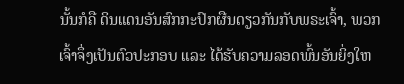ນັ້ນກໍຄື ດິນແດນອັນສົກກະປົກຜືນດຽວກັນກັບພຣະເຈົ້າ, ພວກເຈົ້າຈຶ່ງເປັນຕົວປະກອບ ແລະ ໄດ້ຮັບຄວາມລອດພົ້ນອັນຍິ່ງໃຫ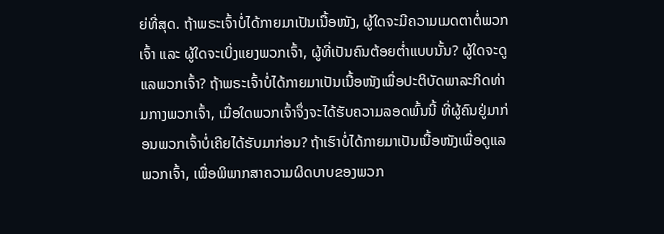ຍ່ທີ່ສຸດ. ຖ້າພຣະເຈົ້າບໍ່ໄດ້ກາຍມາເປັນເນື້ອໜັງ, ຜູ້ໃດຈະມີຄວາມເມດຕາຕໍ່ພວກເຈົ້າ ແລະ ຜູ້ໃດຈະເບິ່ງແຍງພວກເຈົ້າ, ຜູ້ທີ່ເປັນຄົນຕ້ອຍຕໍ່າແບບນັ້ນ? ຜູ້ໃດຈະດູແລພວກເຈົ້າ? ຖ້າພຣະເຈົ້າບໍ່ໄດ້ກາຍມາເປັນເນື້ອໜັງເພື່ອປະຕິບັດພາລະກິດທ່າມກາງພວກເຈົ້າ, ເມື່ອໃດພວກເຈົ້າຈຶ່ງຈະໄດ້ຮັບຄວາມລອດພົ້ນນີ້ ທີ່ຜູ້ຄົນຢູ່ມາກ່ອນພວກເຈົ້າບໍ່ເຄີຍໄດ້ຮັບມາກ່ອນ? ຖ້າເຮົາບໍ່ໄດ້ກາຍມາເປັນເນື້ອໜັງເພື່ອດູແລພວກເຈົ້າ, ເພື່ອພິພາກສາຄວາມຜິດບາບຂອງພວກ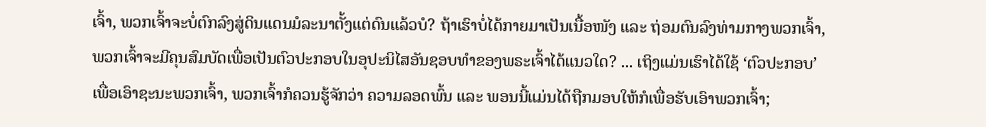ເຈົ້າ, ພວກເຈົ້າຈະບໍ່ຕົກລົງສູ່ດິນແດນມໍລະນາຕັ້ງແຕ່ດົນແລ້ວບໍ? ຖ້າເຮົາບໍ່ໄດ້ກາຍມາເປັນເນື້ອໜັງ ແລະ ຖ່ອມຕົນລົງທ່າມກາງພວກເຈົ້າ, ພວກເຈົ້າຈະມີຄຸນສົມບັດເພື່ອເປັນຕົວປະກອບໃນອຸປະນິໄສອັນຊອບທຳຂອງພຣະເຈົ້າໄດ້ແນວໃດ? ... ເຖິງແມ່ນເຮົາໄດ້ໃຊ້ ‘ຕົວປະກອບ’ ເພື່ອເອົາຊະນະພວກເຈົ້າ, ພວກເຈົ້າກໍຄວນຮູ້ຈັກວ່າ ຄວາມລອດພົ້ນ ແລະ ພອນນີ້ແມ່ນໄດ້ຖືກມອບໃຫ້ກໍເພື່ອຮັບເອົາພວກເຈົ້າ;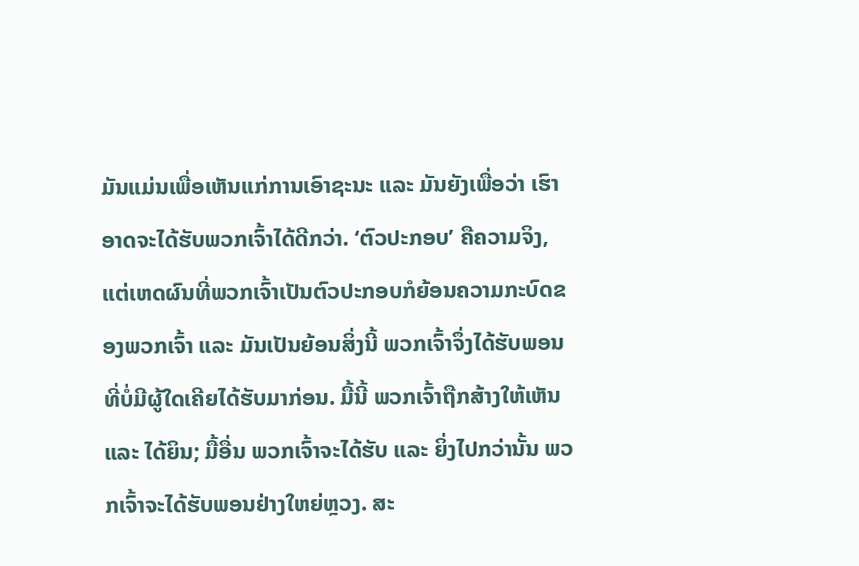ມັນແມ່ນເພື່ອເຫັນແກ່ການເອົາຊະນະ ແລະ ມັນຍັງເພື່ອວ່າ ເຮົາອາດຈະໄດ້ຮັບພວກເຈົ້າໄດ້ດີກວ່າ. ‘ຕົວປະກອບ’ ຄືຄວາມຈິງ, ແຕ່ເຫດຜົນທີ່ພວກເຈົ້າເປັນຕົວປະກອບກໍຍ້ອນຄວາມກະບົດຂອງພວກເຈົ້າ ແລະ ມັນເປັນຍ້ອນສິ່ງນີ້ ພວກເຈົ້າຈຶ່ງໄດ້ຮັບພອນທີ່ບໍ່ມີຜູ້ໃດເຄີຍໄດ້ຮັບມາກ່ອນ. ມື້ນີ້ ພວກເຈົ້າຖືກສ້າງໃຫ້ເຫັນ ແລະ ໄດ້ຍິນ; ມື້ອື່ນ ພວກເຈົ້າຈະໄດ້ຮັບ ແລະ ຍິ່ງໄປກວ່ານັ້ນ ພວກເຈົ້າຈະໄດ້ຮັບພອນຢ່າງໃຫຍ່ຫຼວງ. ສະ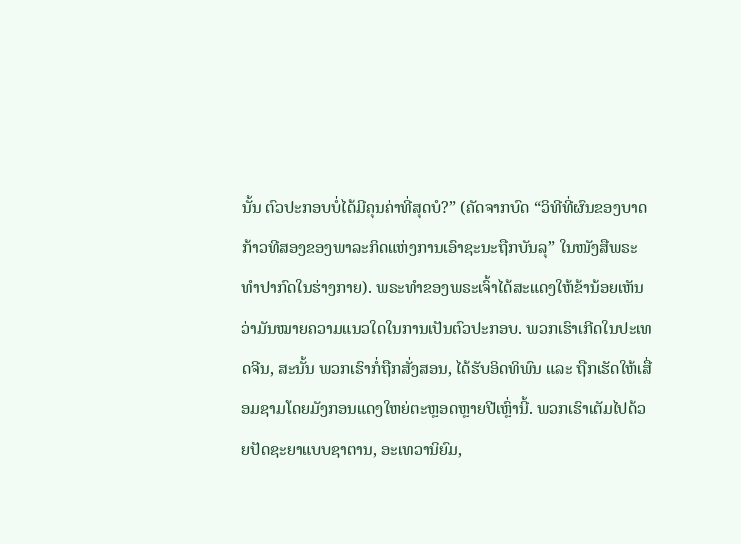ນັ້ນ ຕົວປະກອບບໍ່ໄດ້ມີຄຸນຄ່າທີ່ສຸດບໍ?” (ຄັດຈາກບົດ “ວິທີທີ່ຜົນຂອງບາດກ້າວທີສອງຂອງພາລະກິດແຫ່ງການເອົາຊະນະຖືກບັນລຸ” ໃນໜັງສືພຣະທໍາປາກົດໃນຮ່າງກາຍ). ພຣະທຳຂອງພຣະເຈົ້າໄດ້ສະແດງໃຫ້ຂ້ານ້ອຍເຫັນວ່າມັນໝາຍຄວາມແນວໃດໃນການເປັນຕົວປະກອບ. ພວກເຮົາເກີດໃນປະເທດຈີນ, ສະນັ້ນ ພວກເຮົາກໍ່ຖືກສັ່ງສອນ, ໄດ້ຮັບອິດທິພົນ ແລະ ຖືກເຮັດໃຫ້ເສື່ອມຊາມໂດຍມັງກອນແດງໃຫຍ່ຕະຫຼອດຫຼາຍປີເຫຼົ່ານີ້. ພວກເຮົາເຕັມໄປດ້ວຍປັດຊະຍາແບບຊາຕານ, ອະເທວານິຍົມ,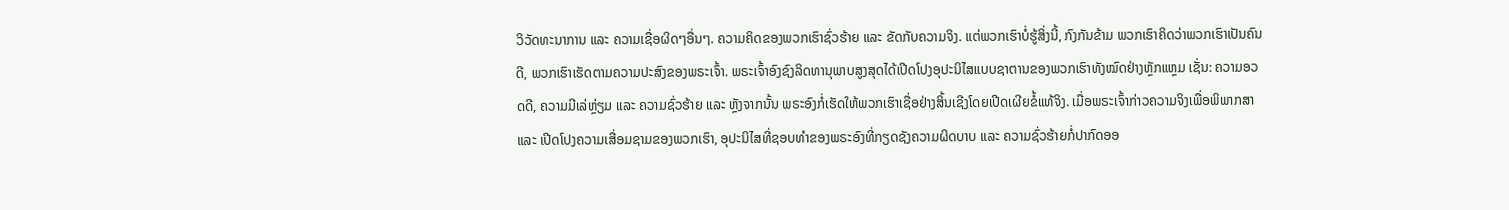ວິວັດທະນາການ ແລະ ຄວາມເຊື່ອຜິດໆອື່ນໆ. ຄວາມຄິດຂອງພວກເຮົາຊົ່ວຮ້າຍ ແລະ ຂັດກັບຄວາມຈິງ. ແຕ່ພວກເຮົາບໍ່ຮູ້ສິ່ງນີ້, ກົງກັນຂ້າມ ພວກເຮົາຄິດວ່າພວກເຮົາເປັນຄົນດີ, ພວກເຮົາເຮັດຕາມຄວາມປະສົງຂອງພຣະເຈົ້າ. ພຣະເຈົ້າອົງຊົງລິດທານຸພາບສູງສຸດໄດ້ເປີດໂປງອຸປະນິໄສແບບຊາຕານຂອງພວກເຮົາທັງໝົດຢ່າງຫຼັກແຫຼມ ເຊັ່ນ: ຄວາມອວດດີ, ຄວາມມີເລ່ຫຼ່ຽມ ແລະ ຄວາມຊົ່ວຮ້າຍ ແລະ ຫຼັງຈາກນັ້ນ ພຣະອົງກໍ່ເຮັດໃຫ້ພວກເຮົາເຊື່ອຢ່າງສິ້ນເຊີງໂດຍເປີດເຜີຍຂໍ້ແທ້ຈິງ. ເມື່ອພຣະເຈົ້າກ່າວຄວາມຈິງເພື່ອພິພາກສາ ແລະ ເປີດໂປງຄວາມເສື່ອມຊາມຂອງພວກເຮົາ, ອຸປະນິໄສທີ່ຊອບທຳຂອງພຣະອົງທີ່ກຽດຊັງຄວາມຜິດບາບ ແລະ ຄວາມຊົ່ວຮ້າຍກໍ່ປາກົດອອ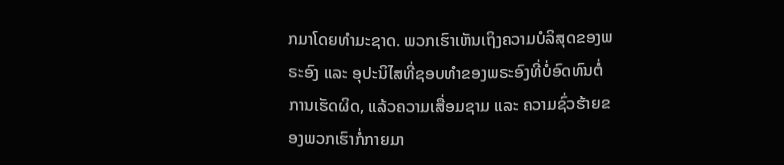ກມາໂດຍທຳມະຊາດ. ພວກເຮົາເຫັນເຖິງຄວາມບໍລິສຸດຂອງພຣະອົງ ແລະ ອຸປະນິໄສທີ່ຊອບທຳຂອງພຣະອົງທີ່ບໍ່ອົດທົນຕໍ່ການເຮັດຜິດ, ແລ້ວຄວາມເສື່ອມຊາມ ແລະ ຄວາມຊົ່ວຮ້າຍຂອງພວກເຮົາກໍ່ກາຍມາ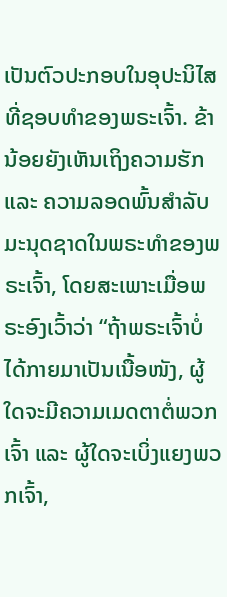ເປັນຕົວປະກອບໃນອຸປະນິໄສທີ່ຊອບທຳຂອງພຣະເຈົ້າ. ຂ້ານ້ອຍຍັງເຫັນເຖິງຄວາມຮັກ ແລະ ຄວາມລອດພົ້ນສຳລັບມະນຸດຊາດໃນພຣະທຳຂອງພຣະເຈົ້າ, ໂດຍສະເພາະເມື່ອພຣະອົງເວົ້າວ່າ “ຖ້າພຣະເຈົ້າບໍ່ໄດ້ກາຍມາເປັນເນື້ອໜັງ, ຜູ້ໃດຈະມີຄວາມເມດຕາຕໍ່ພວກເຈົ້າ ແລະ ຜູ້ໃດຈະເບິ່ງແຍງພວກເຈົ້າ,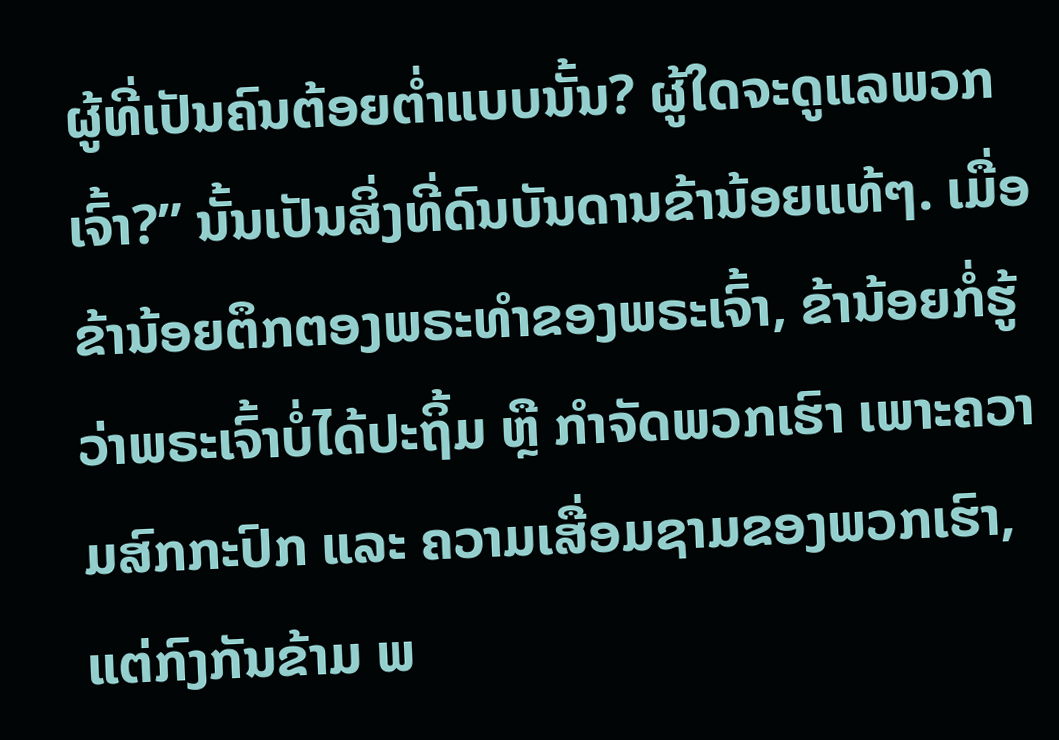ຜູ້ທີ່ເປັນຄົນຕ້ອຍຕໍ່າແບບນັ້ນ? ຜູ້ໃດຈະດູແລພວກເຈົ້າ?” ນັ້ນເປັນສິ່ງທີ່ດົນບັນດານຂ້ານ້ອຍແທ້ໆ. ເມື່ອຂ້ານ້ອຍຕຶກຕອງພຣະທຳຂອງພຣະເຈົ້າ, ຂ້ານ້ອຍກໍ່ຮູ້ວ່າພຣະເຈົ້າບໍ່ໄດ້ປະຖິ້ມ ຫຼື ກຳຈັດພວກເຮົາ ເພາະຄວາມສົກກະປົກ ແລະ ຄວາມເສື່ອມຊາມຂອງພວກເຮົາ, ແຕ່ກົງກັນຂ້າມ ພ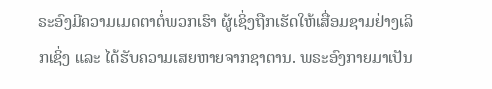ຣະອົງມີຄວາມເມດຕາຕໍ່ພວກເຮົາ ຜູ້ເຊິ່ງຖືກເຮັດໃຫ້ເສື່ອມຊາມຢ່າງເລິກເຊິ່ງ ແລະ ໄດ້ຮັບຄວາມເສຍຫາຍຈາກຊາຕານ. ພຣະອົງກາຍມາເປັນ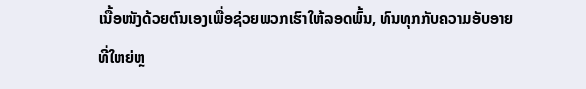ເນື້ອໜັງດ້ວຍຕົນເອງເພື່ອຊ່ວຍພວກເຮົາໃຫ້ລອດພົ້ນ, ທົນທຸກກັບຄວາມອັບອາຍທີ່ໃຫຍ່ຫຼ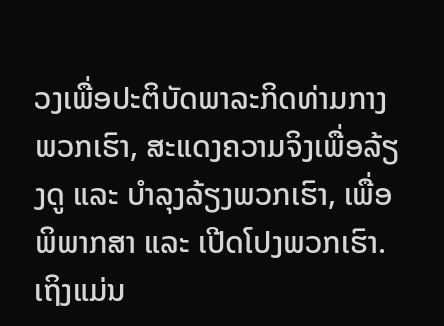ວງເພື່ອປະຕິບັດພາລະກິດທ່າມກາງພວກເຮົາ, ສະແດງຄວາມຈິງເພື່ອລ້ຽງດູ ແລະ ບຳລຸງລ້ຽງພວກເຮົາ, ເພື່ອພິພາກສາ ແລະ ເປີດໂປງພວກເຮົາ. ເຖິງແມ່ນ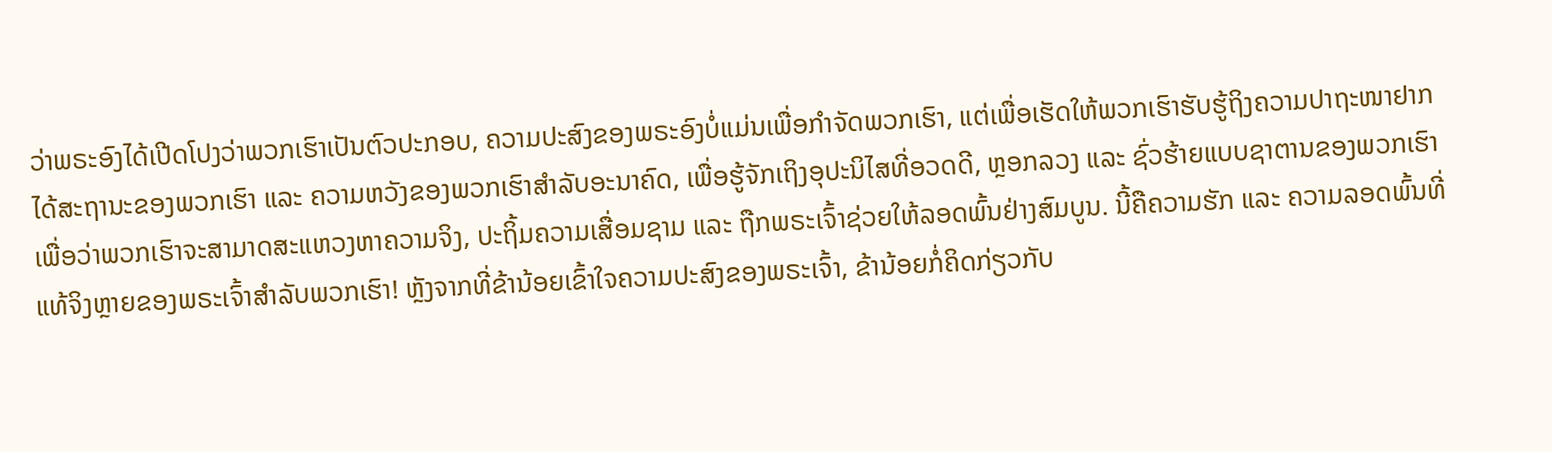ວ່າພຣະອົງໄດ້ເປີດໂປງວ່າພວກເຮົາເປັນຕົວປະກອບ, ຄວາມປະສົງຂອງພຣະອົງບໍ່ແມ່ນເພື່ອກຳຈັດພວກເຮົາ, ແຕ່ເພື່ອເຮັດໃຫ້ພວກເຮົາຮັບຮູ້ຖິງຄວາມປາຖະໜາຢາກໄດ້ສະຖານະຂອງພວກເຮົາ ແລະ ຄວາມຫວັງຂອງພວກເຮົາສຳລັບອະນາຄົດ, ເພື່ອຮູ້ຈັກເຖິງອຸປະນິໄສທີ່ອວດດີ, ຫຼອກລວງ ແລະ ຊົ່ວຮ້າຍແບບຊາຕານຂອງພວກເຮົາ ເພື່ອວ່າພວກເຮົາຈະສາມາດສະແຫວງຫາຄວາມຈິງ, ປະຖິ້ມຄວາມເສື່ອມຊາມ ແລະ ຖືກພຣະເຈົ້າຊ່ວຍໃຫ້ລອດພົ້ນຢ່າງສົມບູນ. ນີ້ຄືຄວາມຮັກ ແລະ ຄວາມລອດພົ້ນທີ່ແທ້ຈິງຫຼາຍຂອງພຣະເຈົ້າສຳລັບພວກເຮົາ! ຫຼັງຈາກທີ່ຂ້ານ້ອຍເຂົ້າໃຈຄວາມປະສົງຂອງພຣະເຈົ້າ, ຂ້ານ້ອຍກໍ່ຄິດກ່ຽວກັບ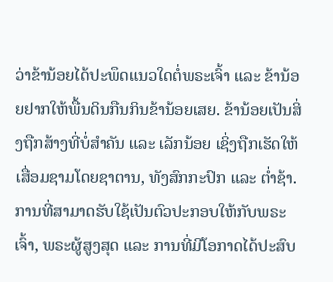ວ່າຂ້ານ້ອຍໄດ້ປະພຶດແນວໃດຕໍ່ພຣະເຈົ້າ ແລະ ຂ້ານ້ອຍຢາກໃຫ້ພື້ນດິນກືນກິນຂ້ານ້ອຍເສຍ. ຂ້ານ້ອຍເປັນສິ່ງຖືກສ້າງທີ່ບໍ່ສຳຄັນ ແລະ ເລັກນ້ອຍ ເຊິ່ງຖືກເຮັດໃຫ້ເສື່ອມຊາມໂດຍຊາຕານ, ທັງສົກກະປົກ ແລະ ຕໍ່າຊ້າ. ການທີ່ສາມາດຮັບໃຊ້ເປັນຕົວປະກອບໃຫ້ກັບພຣະເຈົ້າ, ພຣະຜູ້ສູງສຸດ ແລະ ການທີ່ມີໂອກາດໄດ້ປະສົບ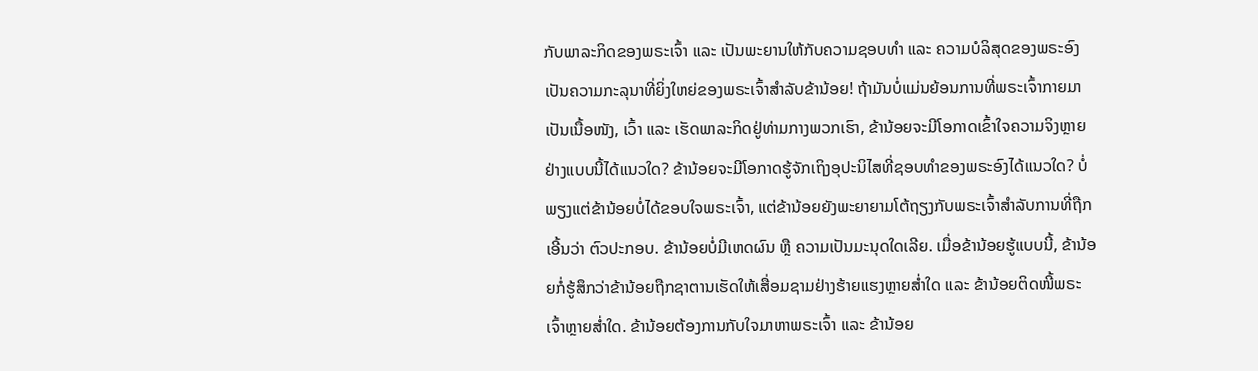ກັບພາລະກິດຂອງພຣະເຈົ້າ ແລະ ເປັນພະຍານໃຫ້ກັບຄວາມຊອບທຳ ແລະ ຄວາມບໍລິສຸດຂອງພຣະອົງເປັນຄວາມກະລຸນາທີ່ຍິ່ງໃຫຍ່ຂອງພຣະເຈົ້າສຳລັບຂ້ານ້ອຍ! ຖ້າມັນບໍ່ແມ່ນຍ້ອນການທີ່ພຣະເຈົ້າກາຍມາເປັນເນື້ອໜັງ, ເວົ້າ ແລະ ເຮັດພາລະກິດຢູ່ທ່າມກາງພວກເຮົາ, ຂ້ານ້ອຍຈະມີໂອກາດເຂົ້າໃຈຄວາມຈິງຫຼາຍຢ່າງແບບນີ້ໄດ້ແນວໃດ? ຂ້ານ້ອຍຈະມີໂອກາດຮູ້ຈັກເຖິງອຸປະນິໄສທີ່ຊອບທຳຂອງພຣະອົງໄດ້ແນວໃດ? ບໍ່ພຽງແຕ່ຂ້ານ້ອຍບໍ່ໄດ້ຂອບໃຈພຣະເຈົ້າ, ແຕ່ຂ້ານ້ອຍຍັງພະຍາຍາມໂຕ້ຖຽງກັບພຣະເຈົ້າສຳລັບການທີ່ຖືກເອີ້ນວ່າ ຕົວປະກອບ. ຂ້ານ້ອຍບໍ່ມີເຫດຜົນ ຫຼື ຄວາມເປັນມະນຸດໃດເລີຍ. ເມື່ອຂ້ານ້ອຍຮູ້ແບບນີ້, ຂ້ານ້ອຍກໍ່ຮູ້ສຶກວ່າຂ້ານ້ອຍຖືກຊາຕານເຮັດໃຫ້ເສື່ອມຊາມຢ່າງຮ້າຍແຮງຫຼາຍສໍ່າໃດ ແລະ ຂ້ານ້ອຍຕິດໜີ້ພຣະເຈົ້າຫຼາຍສໍ່າໃດ. ຂ້ານ້ອຍຕ້ອງການກັບໃຈມາຫາພຣະເຈົ້າ ແລະ ຂ້ານ້ອຍ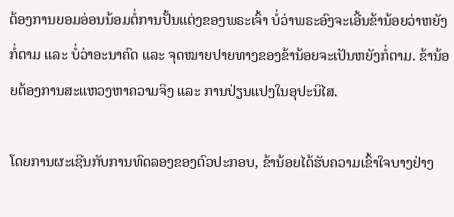ຕ້ອງການຍອມອ່ອນນ້ອມຕໍ່ການປັ້ນແຕ່ງຂອງພຣະເຈົ້າ ບໍ່ວ່າພຣະອົງຈະເອີ້ນຂ້ານ້ອຍວ່າຫຍັງກໍ່ຕາມ ແລະ ບໍ່ວ່າອະນາຄົດ ແລະ ຈຸດໝາຍປາຍທາງຂອງຂ້ານ້ອຍຈະເປັນຫຍັງກໍ່ຕາມ. ຂ້ານ້ອຍຕ້ອງການສະແຫວງຫາຄວາມຈິງ ແລະ ການປ່ຽນແປງໃນອຸປະນິໄສ.

ໂດຍການຜະເຊີນກັບການທົດລອງຂອງຕົວປະກອບ, ຂ້ານ້ອຍໄດ້ຮັບຄວາມເຂົ້າໃຈບາງຢ່າງ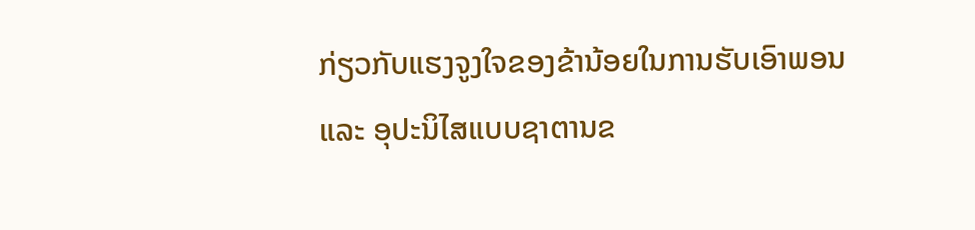ກ່ຽວກັບແຮງຈູງໃຈຂອງຂ້ານ້ອຍໃນການຮັບເອົາພອນ ແລະ ອຸປະນິໄສແບບຊາຕານຂ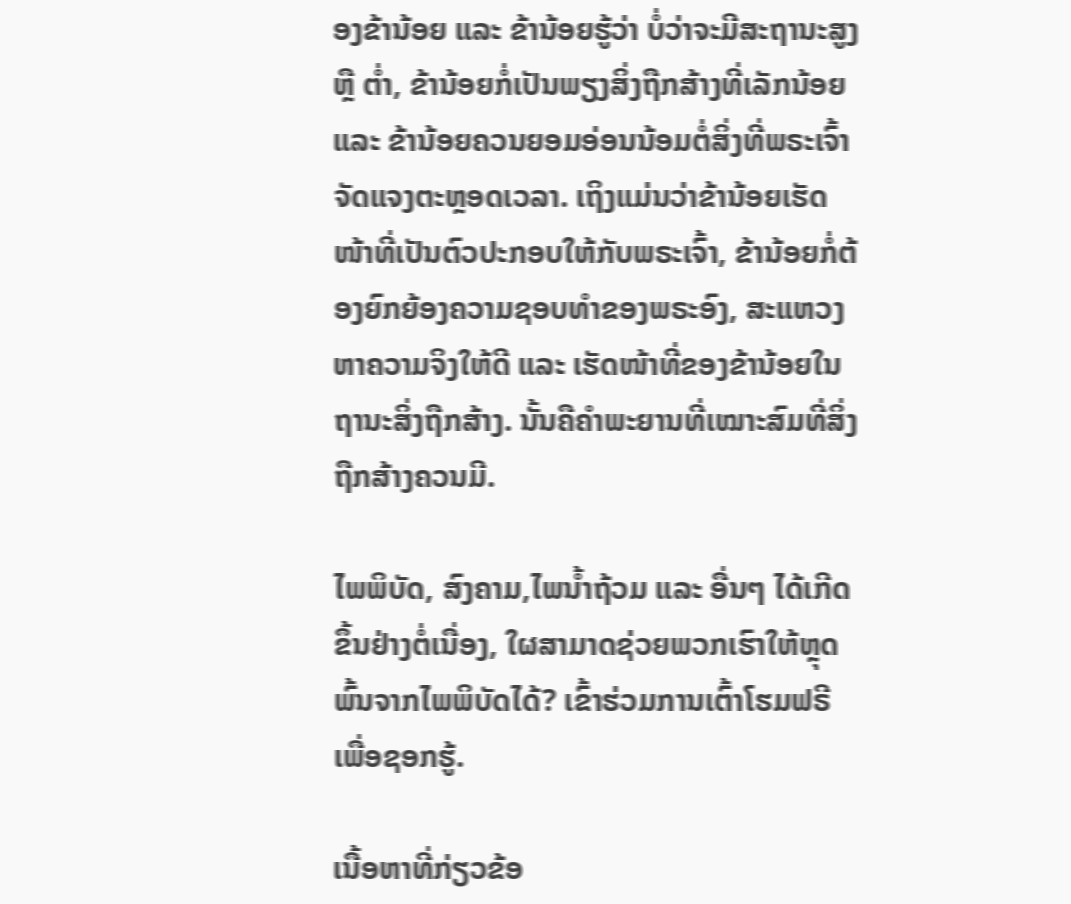ອງຂ້ານ້ອຍ ແລະ ຂ້ານ້ອຍຮູ້ວ່າ ບໍ່ວ່າຈະມີສະຖານະສູງ ຫຼື ຕໍ່າ, ຂ້ານ້ອຍກໍ່ເປັນພຽງສິ່ງຖືກສ້າງທີ່ເລັກນ້ອຍ ແລະ ຂ້ານ້ອຍຄວນຍອມອ່ອນນ້ອມຕໍ່ສິ່ງທີ່ພຣະເຈົ້າຈັດແຈງຕະຫຼອດເວລາ. ເຖິງແມ່ນວ່າຂ້ານ້ອຍເຮັດໜ້າທີ່ເປັນຕົວປະກອບໃຫ້ກັບພຣະເຈົ້າ, ຂ້ານ້ອຍກໍ່ຕ້ອງຍົກຍ້ອງຄວາມຊອບທຳຂອງພຣະອົງ, ສະແຫວງຫາຄວາມຈິງໃຫ້ດີ ແລະ ເຮັດໜ້າທີ່ຂອງຂ້ານ້ອຍໃນຖານະສິ່ງຖືກສ້າງ. ນັ້ນຄືຄຳພະຍານທີ່ເໝາະສົມທີ່ສິ່ງຖືກສ້າງຄວນມີ.

ໄພພິບັດ, ສົງຄາມ,ໄພນ້ຳຖ້ວມ ແລະ ອື່ນໆ ໄດ້ເກີດຂຶ້ນຢ່າງຕໍ່ເນື່ອງ, ໃຜສາມາດຊ່ວຍພວກເຮົາໃຫ້ຫຼຸດພົ້ນຈາກໄພພິບັດໄດ້? ເຂົ້າຮ່ວມການເຕົ້າໂຮມຟຣີເພື່ອຊອກຮູ້.

ເນື້ອຫາທີ່ກ່ຽວຂ້ອ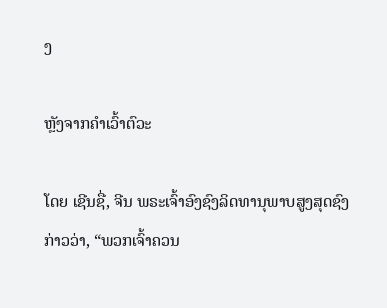ງ

ຫຼັງຈາກຄຳເວົ້າຕົວະ

ໂດຍ ເຊີນຊື່, ຈີນ ພຣະເຈົ້າອົງຊົງລິດທານຸພາບສູງສຸດຊົງກ່າວວ່າ, “ພວກເຈົ້າຄວນ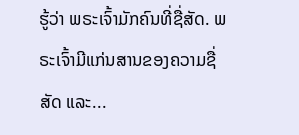ຮູ້ວ່າ ພຣະເຈົ້າມັກຄົນທີ່ຊື່ສັດ. ພຣະເຈົ້າມີແກ່ນສານຂອງຄວາມຊື່ສັດ ແລະ...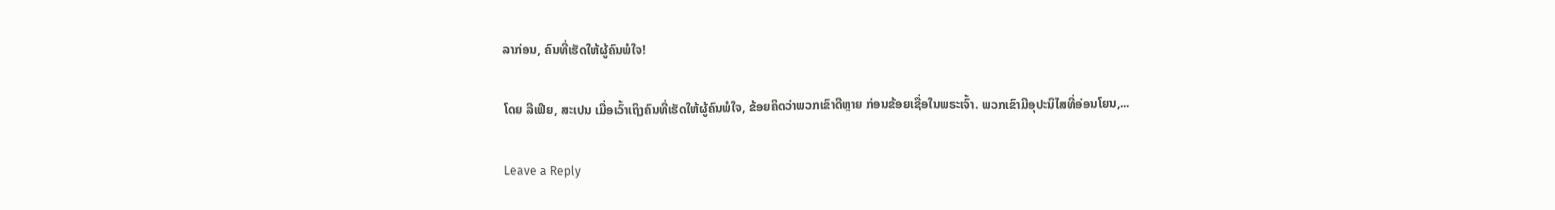ລາກ່ອນ, ຄົນທີ່ເຮັດໃຫ້ຜູ້ຄົນພໍໃຈ!

ໂດຍ ລີເຟີຍ, ສະເປນ ເມື່ອເວົ້າເຖິງຄົນທີ່ເຮັດໃຫ້ຜູ້ຄົນພໍໃຈ, ຂ້ອຍຄິດວ່າພວກເຂົາດີຫຼາຍ ກ່ອນຂ້ອຍເຊື່ອໃນພຣະເຈົ້າ. ພວກເຂົາມີອຸປະນິໄສທີ່ອ່ອນໂຍນ,...

Leave a Reply